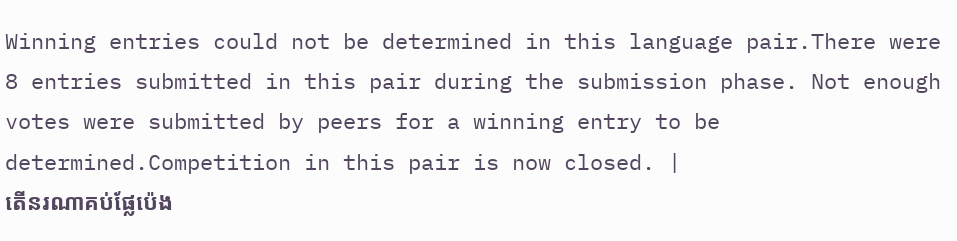Winning entries could not be determined in this language pair.There were 8 entries submitted in this pair during the submission phase. Not enough votes were submitted by peers for a winning entry to be determined.Competition in this pair is now closed. |
តើនរណាគប់ផ្លែប៉េង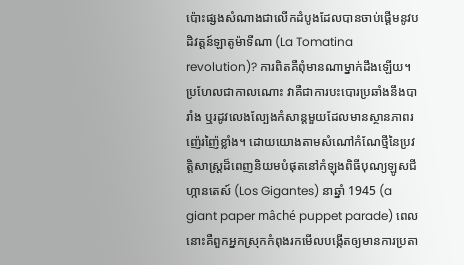ប៉ោះផ្សងសំណាងជាលើកដំបូងដែលបានចាប់ផ្ដើមនូវបដិវត្តន៍ឡាតូម៉ាទីណា (La Tomatina revolution)? ការពិតគឺពុំមានណាម្នាក់ដឹងឡើយ។ ប្រហែលជាកាលណោះ វាគឺជាការបះបោរប្រឆាំងនឹងបារាំង ឬរដូវលេងល្បែងកំសាន្តមួយដែលមានស្ថានភាពរញ៉េរញ៉ៃខ្លាំង។ ដោយយោងតាមសំណៅកំណែថ្មីនៃប្រវត្តិសាស្ត្រដ៏ពេញនិយមបំផុតនៅកំឡុងពិធីបុណ្យឡូសជីហ្កានតេស៍ (Los Gigantes) នាឆ្នាំ 1945 (a giant paper mâché puppet parade) ពេលនោះគឺពួកអ្នកស្រុកកំពុងរកមើលបង្កើតឲ្យមានការប្រតា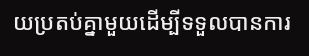យប្រតប់គ្នាមួយដើម្បីទទួលបានការ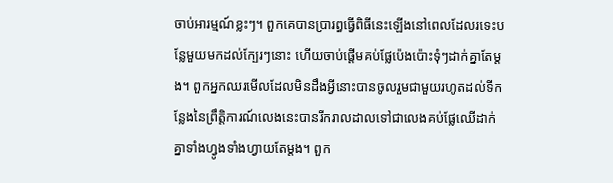ចាប់អារម្មណ៍ខ្លះៗ។ ពួកគេបានប្រារព្ធធ្វើពិធីនេះឡើងនៅពេលដែលរទេះបន្លែមួយមកដល់ក្បែរៗនោះ ហើយចាប់ផ្ដើមគប់ផ្លែប៉េងប៉ោះទុំៗដាក់គ្នាតែម្ដង។ ពួកអ្នកឈរមើលដែលមិនដឹងអ្វីនោះបានចូលរួមជាមួយរហូតដល់ទីកន្លែងនៃព្រឹត្តិការណ៍លេងនេះបានរីករាលដាលទៅជាលេងគប់ផ្លែឈើដាក់គ្នាទាំងហ្វូងទាំងហ្វាយតែម្ដង។ ពួក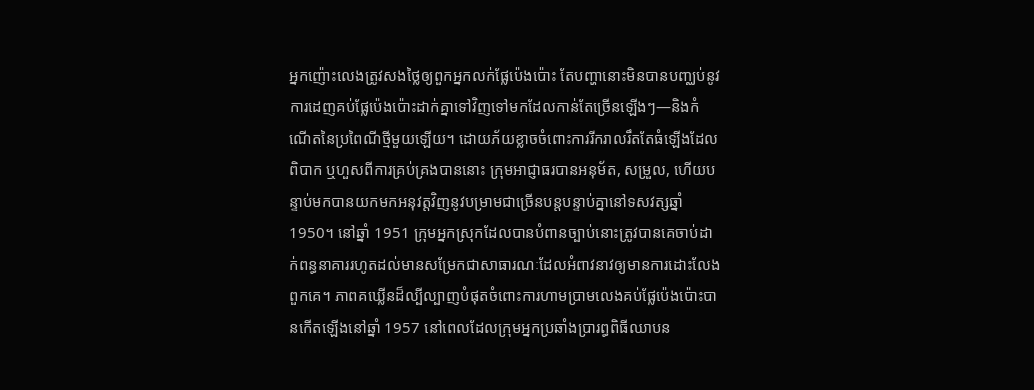អ្នកញ៉ោះលេងត្រូវសងថ្លៃឲ្យពួកអ្នកលក់ផ្លែប៉េងប៉ោះ តែបញ្ហានោះមិនបានបញ្ឈប់នូវការដេញគប់ផ្លែប៉េងប៉ោះដាក់គ្នាទៅវិញទៅមកដែលកាន់តែច្រើនឡើងៗ—និងកំណើតនៃប្រពៃណីថ្មីមួយឡើយ។ ដោយភ័យខ្លាចចំពោះការរីករាលរឹតតែធំឡើងដែលពិបាក ឬហួសពីការគ្រប់គ្រងបាននោះ ក្រុមអាជ្ញាធរបានអនុម័ត, សម្រួល, ហើយបន្ទាប់មកបានយកមកអនុវត្តវិញនូវបម្រាមជាច្រើនបន្តបន្ទាប់គ្នានៅទសវត្សឆ្នាំ 1950។ នៅឆ្នាំ 1951 ក្រុមអ្នកស្រុកដែលបានបំពានច្បាប់នោះត្រូវបានគេចាប់ដាក់ពន្ធនាគាររហូតដល់មានសម្រែកជាសាធារណៈដែលអំពាវនាវឲ្យមានការដោះលែងពួកគេ។ ភាពគឃ្លើនដ៏ល្បីល្បាញបំផុតចំពោះការហាមប្រាមលេងគប់ផ្លែប៉េងប៉ោះបានកើតឡើងនៅឆ្នាំ 1957 នៅពេលដែលក្រុមអ្នកប្រឆាំងប្រារព្ធពិធីឈាបន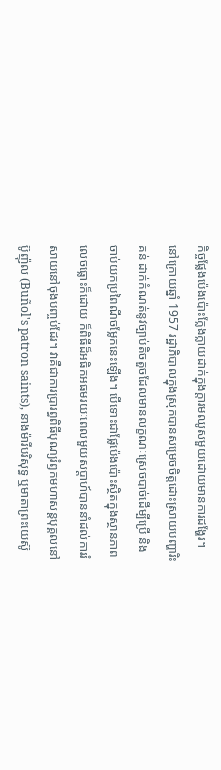កិច្ចផ្លែងប៉េងប៉ោះក្លែងក្លាយដាក់ក្នុងក្ដារមឈូសមួយដោយមានការដង្ហែរ។ នៅក្រោយឆ្នាំ 1957 រដ្ឋាភិបាលក្នុងស្រុកបានសម្រេចចិត្តដោះស្រាយបញ្ហារិះគន់ ដាក់កំណត់នូវច្បាប់តិចតួចដែលមានលក្ខណៈស្រេចបាច់ដើម្បីប្រើ និងចាប់យកប្រពៃណីចម្លែកនេះឡើង។ បើទោះជាផ្លែប៉េងប៉ោះស្ថិតក្នុងស្ថានភាពលេចធ្លោះក៏ដោយ ក៏ពិធីដ៏អធិកអធមរយៈពេលមួយសប្ដាហ៍បាននាំដល់ការរំសាយនៅចុងបញ្ចប់ដែរ។ វាគឺជាការប្រារព្ធពិធីបុណ្យរំឭកមហាសន្តបុគ្គលនៅប៊ូញ៉ុល (Buñol's patron saints), នាងម៉ារីបរិសុទ្ធ ឬមាតាព្រះយេស៊ូ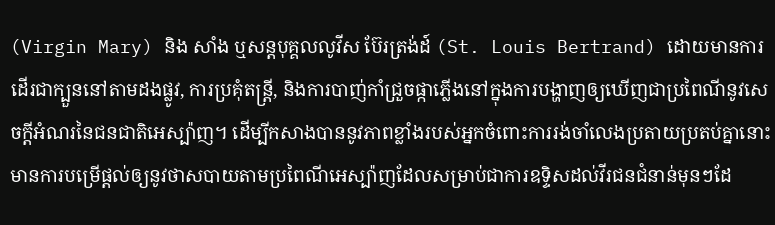(Virgin Mary) និង សាំង ឬសន្ដបុគ្គលលូវីស ប៊ែរត្រង់ដ៍ (St. Louis Bertrand) ដោយមានការដើរជាក្បួននៅតាមដងផ្លូវ, ការប្រគុំតន្ត្រី, និងការបាញ់កាំជ្រួចផ្កាភ្លើងនៅក្នុងការបង្ហាញឲ្យឃើញជាប្រពៃណីនូវសេចក្ដីអំណរនៃជនជាតិអេស្ប៉ាញ។ ដើម្បីកសាងបាននូវភាពខ្លាំងរបស់អ្នកចំពោះការរង់ចាំលេងប្រតាយប្រតប់គ្នានោះ មានការបម្រើផ្ដល់ឲ្យនូវថាសបាយតាមប្រពៃណីអេស្ប៉ាញដែលសម្រាប់ជាការឧទ្ទិសដល់វីរជនជំនាន់មុនៗដែ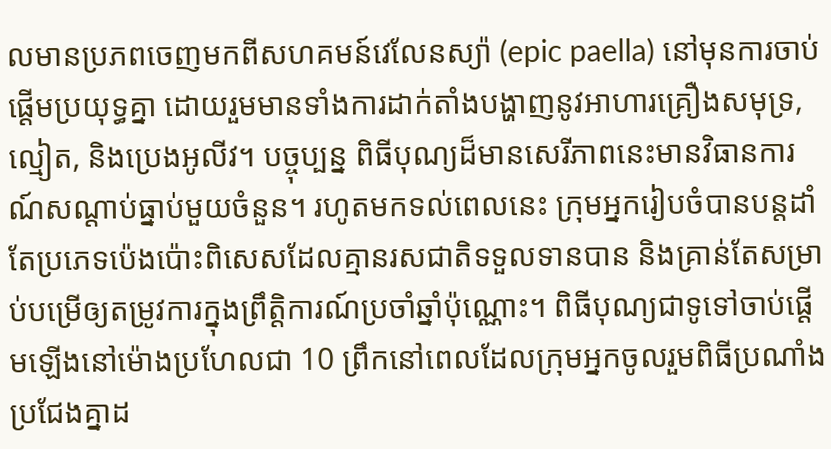លមានប្រភពចេញមកពីសហគមន៍វេលែនស្យ៉ា (epic paella) នៅមុនការចាប់ផ្ដើមប្រយុទ្ធគ្នា ដោយរួមមានទាំងការដាក់តាំងបង្ហាញនូវអាហារគ្រឿងសមុទ្រ, ល្មៀត, និងប្រេងអូលីវ។ បច្ចុប្បន្ន ពិធីបុណ្យដ៏មានសេរីភាពនេះមានវិធានការណ៍សណ្ដាប់ធ្នាប់មួយចំនួន។ រហូតមកទល់ពេលនេះ ក្រុមអ្នករៀបចំបានបន្តដាំតែប្រភេទប៉េងប៉ោះពិសេសដែលគ្មានរសជាតិទទួលទានបាន និងគ្រាន់តែសម្រាប់បម្រើឲ្យតម្រូវការក្នុងព្រឹត្តិការណ៍ប្រចាំឆ្នាំប៉ុណ្ណោះ។ ពិធីបុណ្យជាទូទៅចាប់ផ្ដើមឡើងនៅម៉ោងប្រហែលជា 10 ព្រឹកនៅពេលដែលក្រុមអ្នកចូលរួមពិធីប្រណាំងប្រជែងគ្នាដ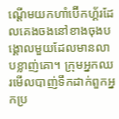ណ្ដើមយកហាំប៊ើកហ្គ័រដែលគេងចងនៅខាងចុងបង្គោលមួយដែលមានលាបខ្លាញ់គោ។ ក្រុមអ្នកឈរមើលបាញ់ទឹកដាក់ពួកអ្នកប្រ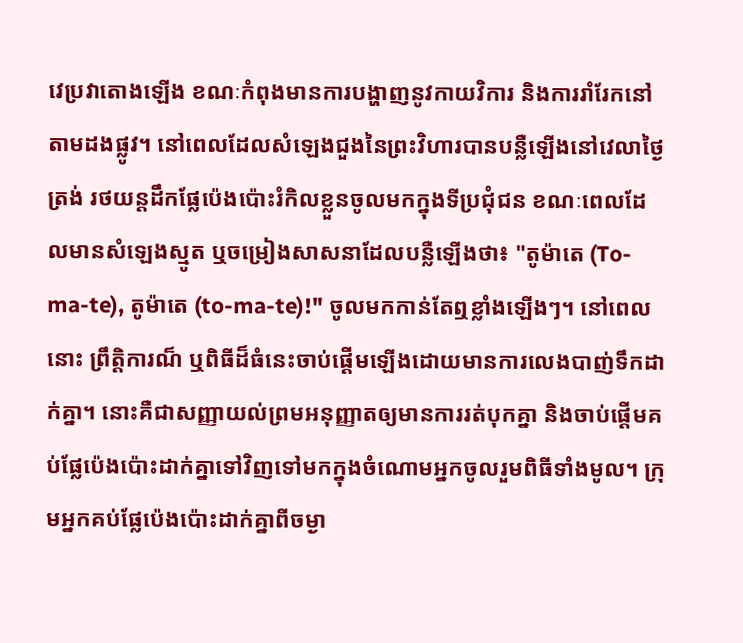វេប្រវាតោងឡើង ខណៈកំពុងមានការបង្ហាញនូវកាយវិការ និងការរាំរែកនៅតាមដងផ្លូវ។ នៅពេលដែលសំឡេងជួងនៃព្រះវិហារបានបន្លឺឡើងនៅវេលាថ្ងៃត្រង់ រថយន្តដឹកផ្លែប៉េងប៉ោះរំកិលខ្លួនចូលមកក្នុងទីប្រជុំជន ខណៈពេលដែលមានសំឡេងស្មូត ឬចម្រៀងសាសនាដែលបន្លឺឡើងថា៖ "តូម៉ាតេ (To-ma-te), តូម៉ាតេ (to-ma-te)!" ចូលមកកាន់តែឮខ្លាំងឡើងៗ។ នៅពេលនោះ ព្រឹត្តិការណ៏ ឬពិធីដ៏ធំនេះចាប់ផ្ដើមឡើងដោយមានការលេងបាញ់ទឹកដាក់គ្នា។ នោះគឺជាសញ្ញាយល់ព្រមអនុញ្ញាតឲ្យមានការរត់បុកគ្នា និងចាប់ផ្ដើមគប់ផ្លែប៉េងប៉ោះដាក់គ្នាទៅវិញទៅមកក្នុងចំណោមអ្នកចូលរួមពិធីទាំងមូល។ ក្រុមអ្នកគប់ផ្លែប៉េងប៉ោះដាក់គ្នាពីចម្ងា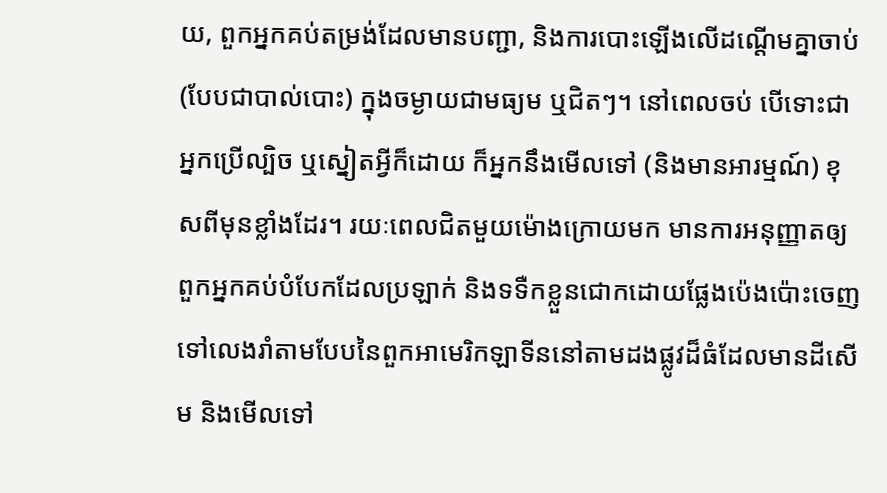យ, ពួកអ្នកគប់តម្រង់ដែលមានបញ្ជា, និងការបោះឡើងលើដណ្ដើមគ្នាចាប់ (បែបជាបាល់បោះ) ក្នុងចម្ងាយជាមធ្យម ឬជិតៗ។ នៅពេលចប់ បើទោះជាអ្នកប្រើល្បិច ឬស្នៀតអ្វីក៏ដោយ ក៏អ្នកនឹងមើលទៅ (និងមានអារម្មណ៍) ខុសពីមុនខ្លាំងដែរ។ រយៈពេលជិតមួយម៉ោងក្រោយមក មានការអនុញ្ញាតឲ្យពួកអ្នកគប់បំបែកដែលប្រឡាក់ និងទទឺកខ្លួនជោកដោយផ្លែងប៉េងប៉ោះចេញទៅលេងរាំតាមបែបនៃពួកអាមេរិកឡាទីននៅតាមដងផ្លូវដ៏ធំដែលមានដីសើម និងមើលទៅ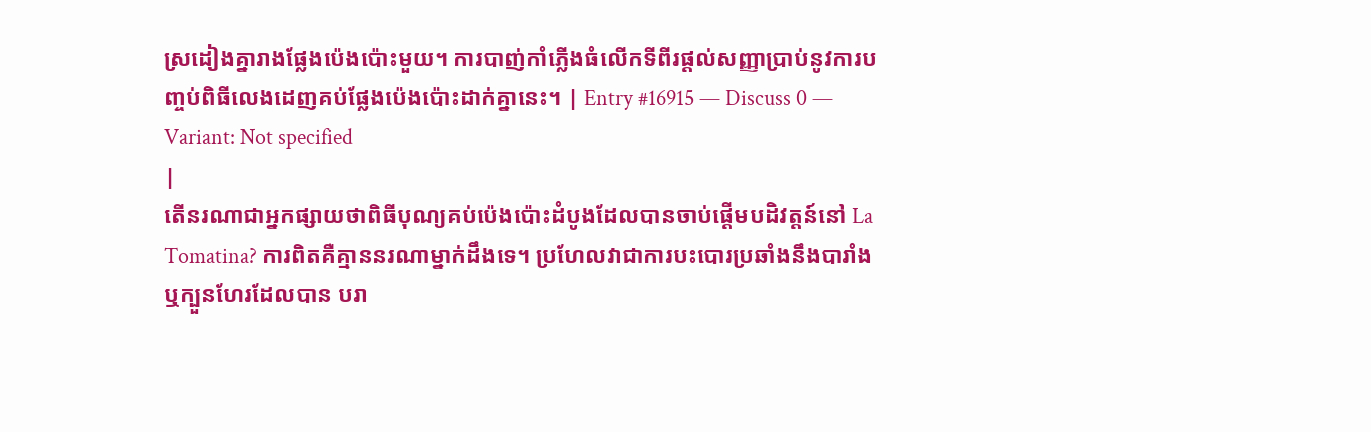ស្រដៀងគ្នារាងផ្លែងប៉េងប៉ោះមួយ។ ការបាញ់កាំភ្លើងធំលើកទីពីរផ្ដល់សញ្ញាប្រាប់នូវការបញ្ចប់ពិធីលេងដេញគប់ផ្លែងប៉េងប៉ោះដាក់គ្នានេះ។ | Entry #16915 — Discuss 0 — Variant: Not specified
|
តើនរណាជាអ្នកផ្សាយថាពិធីបុណ្យគប់ប៉េងប៉ោះដំបូងដែលបានចាប់ផ្តើមបដិវត្តន៍នៅ La Tomatina? ការពិតគឺគ្មាននរណាម្នាក់ដឹងទេ។ ប្រហែលវាជាការបះបោរប្រឆាំងនឹងបារាំង ឬក្បួនហែរដែលបាន បរា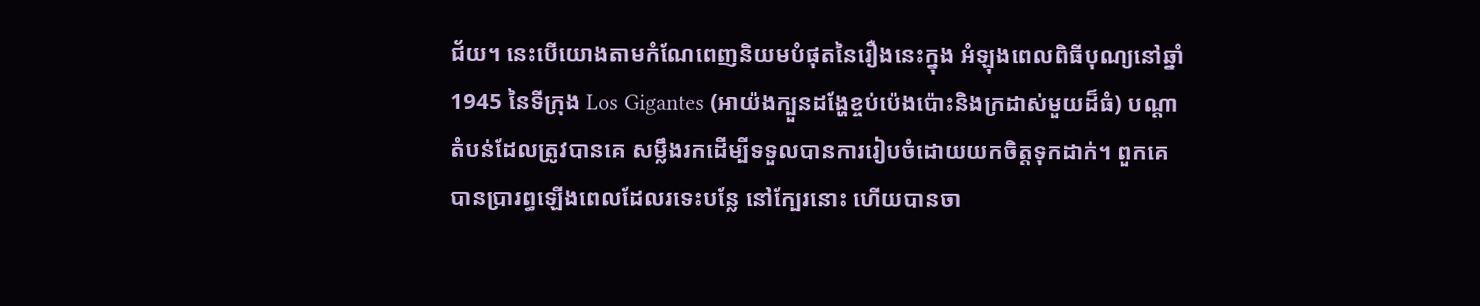ជ័យ។ នេះបើយោងតាមកំណែពេញនិយមបំផុតនៃរឿងនេះក្នុង អំឡុងពេលពិធីបុណ្យនៅឆ្នាំ 1945 នៃទីក្រុង Los Gigantes (អាយ៉ងក្បួនដង្ហែខ្ចប់ប៉េងប៉ោះនិងក្រដាស់មួយដ៏ធំ) បណ្តាតំបន់ដែលត្រូវបានគេ សម្លឹងរកដើម្បីទទួលបានការរៀបចំដោយយកចិត្តទុកដាក់។ ពួកគេបានប្រារព្ធឡើងពេលដែលរទេះបន្លែ នៅក្បែរនោះ ហើយបានចា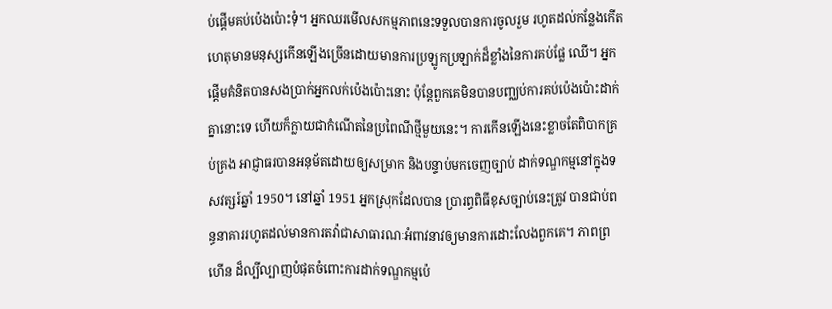ប់ផ្តើមគប់ប៉េងប៉ោះទុំ។ អ្នកឈរមើលសកម្មភាពនេះទទួលបានការចូលរួម រហូតដល់កន្លែងកើតហេតុមានមនុស្សកើនឡើងច្រើនដោយមានការប្រឡូកប្រឡាក់ដ៏ខ្លាំងនៃការគប់ផ្លែ ឈើ។ អ្នកផ្តើមគំនិតបានសងប្រាក់អ្នកលក់ប៉េងប៉ោះនោះ ប៉ុន្តែពួកគេមិនបានបញ្ឈប់ការគប់ប៉េងប៉ោះដាក់ គ្នានោះទេ ហើយក៏ក្លាយជាកំណើតនៃប្រពៃណីថ្មីមួយនេះ។ ការកើនឡើងនេះខ្លាចតែពិបាកគ្រប់គ្រង អាជ្ញាធរបានអនុម័តដោយឲ្យសម្រាក និងបន្ទាប់មកចេញច្បាប់ ដាក់ទណ្ឌកម្មនៅក្នុងទសវត្សរ៍ឆ្នាំ 1950។ នៅឆ្នាំ 1951 អ្នកស្រុកដែលបាន ប្រារព្ធពិធីខុសច្បាប់នេះត្រូវ បានជាប់ពន្ធនាគាររហូតដល់មានការតវ៉ាជាសាធារណៈអំពាវនាវឲ្យមានការដោះលែងពួកគេ។ ភាពព្រហើន ដ៏ល្បីល្បាញបំផុតចំពោះការដាក់ទណ្ឌកម្មប៉េ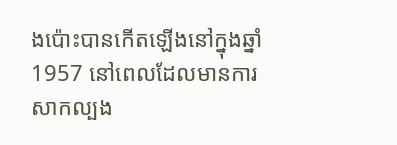ងប៉ោះបានកើតឡើងនៅក្នុងឆ្នាំ 1957 នៅពេលដែលមានការ សាកល្បង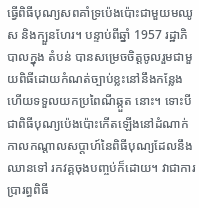ធ្វើពិធីបុណ្យសពគាំទ្រប៉េងប៉ោះជាមួយមឈូស និងក្បួនហែរ។ បន្ទាប់ពីឆ្នាំ 1957 រដ្ឋាភិបាលក្នុង តំបន់ បានសម្រេចចិត្តចូលរួមជាមួយពិធីដោយកំណត់ច្បាប់ខ្លះនៅនឹងកន្លែងហើយទទួលយកប្រពៃណីឆ្កួត នោះ។ ទោះបីជាពិធីបុណ្យប៉េងប៉ោះកើតឡើងនៅដំណាក់កាលកណ្តាលសប្តាហ៍នៃពិធីបុណ្យដែលនឹងឈានទៅ រកវគ្គចុងបញ្ចប់ក៏ដោយ។ វាជាការប្រារព្ធពិធី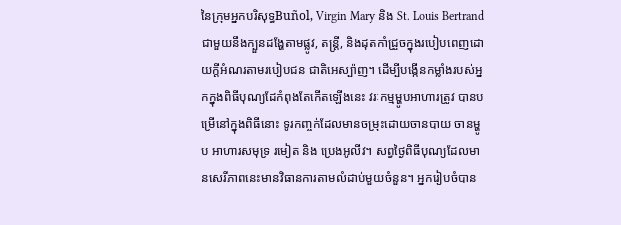នៃក្រុមអ្នកបរិសុទ្ធBuñol, Virgin Mary និង St. Louis Bertrand ជាមួយនឹងក្បួនដង្ហែតាមផ្លូវ, តន្រ្តី, និងដុតកាំជ្រួចក្នុងរបៀបពេញដោយក្ដីអំណរតាមរបៀបជន ជាតិអេស្ប៉ាញ។ ដើម្បីបង្កើនកម្លាំងរបស់អ្នកក្នុងពិធីបុណ្យដែកំពុងតែកើតឡើងនេះ វរៈកម្មម្ហូបអាហារត្រូវ បានបម្រើនៅក្នុងពិធីនោះ ទូរកញ្ចក់ដែលមានចម្រុះដោយចានបាយ ចានម្ហូប អាហារសមុទ្រ រមៀត និង ប្រេងអូលីវ។ សព្វថ្ងៃពិធីបុណ្យដែលមានសេរីភាពនេះមានវិធានការតាមលំដាប់មួយចំនួន។ អ្នករៀបចំបាន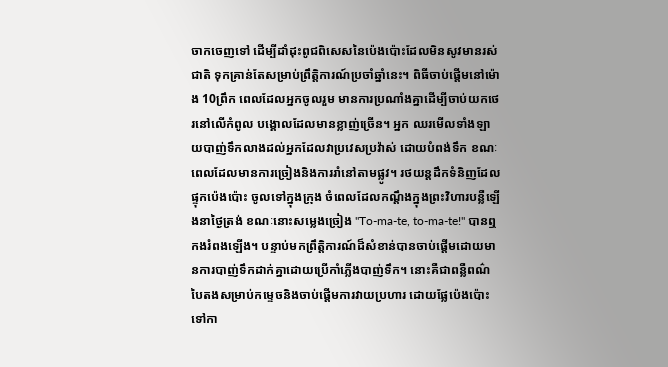ចាកចេញទៅ ដើម្បីដាំដុះពូជពិសេសនៃប៉េងប៉ោះដែលមិនសូវមានរស់ជាតិ ទុកគ្រាន់តែសម្រាប់ព្រឹត្តិការណ៍ប្រចាំឆ្នាំនេះ។ ពិធីចាប់ផ្តើមនៅម៉ោង 10ព្រឹក ពេលដែលអ្នកចូលរួម មានការប្រណាំងគ្នាដើម្បីចាប់យកថេរនៅលើកំពូល បង្គោលដែលមានខ្លាញ់ច្រើន។ អ្នក ឈរមើលទាំងឡាយបាញ់ទឹកលាងដល់អ្នកដែលវាប្រវេសប្រវ៉ាស់ ដោយបំពង់ទឹក ខណៈពេលដែលមានការច្រៀងនិងការរាំនៅតាមផ្លូវ។ រថយន្តដឹកទំនិញដែលផ្ទុកប៉េងប៉ោះ ចូលទៅក្នុងក្រុង ចំពេលដែលកណ្តឹងក្នុងព្រះវិហារបន្លឺឡើងនាថ្ងៃត្រង់ ខណៈនោះសម្លេងច្រៀង "To-ma-te, to-ma-te!" បានឮកងរំពងឡើង។ បន្ទាប់មកព្រឹត្តិការណ៍ដ៏សំខាន់បានចាប់ផ្តើមដោយមានការបាញ់ទឹកដាក់គ្នាដោយប្រើកាំភ្លើងបាញ់ទឹក។ នោះគឺជាពន្លឺពណ៌បៃតងសម្រាប់កម្ទេចនិងចាប់ផ្តើមការវាយប្រហារ ដោយផ្លែប៉េងប៉ោះទៅកា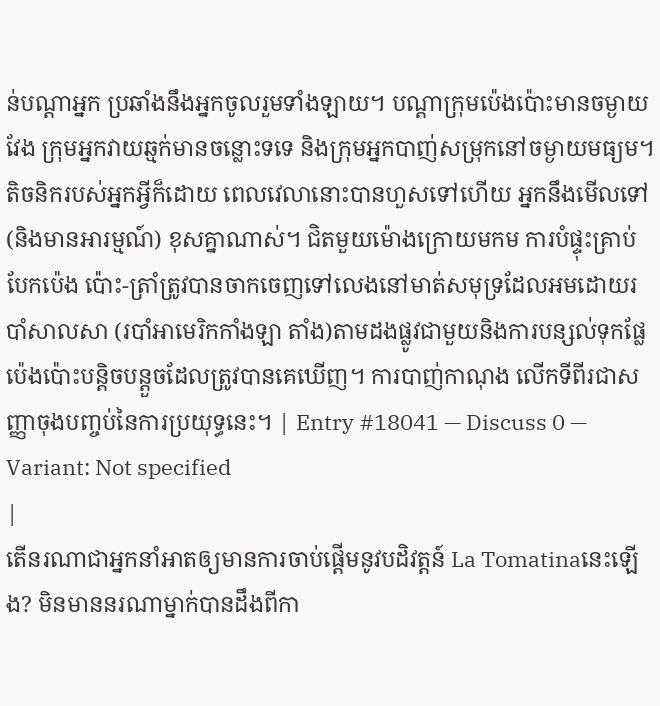ន់បណ្តាអ្នក ប្រឆាំងនឹងអ្នកចូលរួមទាំងឡាយ។ បណ្តាក្រុមប៉េងប៉ោះមានចម្ងាយវែង ក្រុមអ្នកវាយឆ្មក់មានចន្លោះទទេ និងក្រុមអ្នកបាញ់សម្រុកនៅចម្ងាយមធ្យម។ តិចនិករបស់អ្នកអ្វីក៏ដោយ ពេលវេលានោះបានហួសទៅហើយ អ្នកនឹងមើលទៅ (និងមានអារម្មណ៍) ខុសគ្នាណាស់។ ជិតមួយម៉ោងក្រោយមកម ការបំផ្ទុះគ្រាប់បែកប៉េង ប៉ោះ-ត្រាំត្រូវបានចាកចេញទៅលេងនៅមាត់សមុទ្រដែលអមដោយរបាំសាលសា (របាំអាមេរិកកាំងឡា តាំង)តាមដងផ្លូវជាមួយនិងការបន្សល់ទុកផ្លែប៉េងប៉ោះបន្តិចបន្តួចដែលត្រូវបានគេឃើញ។ ការបាញ់កាណុង លើកទីពីរជាសញ្ញាចុងបញ្ចប់នៃការប្រយុទ្ធនេះ។ | Entry #18041 — Discuss 0 — Variant: Not specified
|
តើនរណាជាអ្នកនាំអាតឲ្យមានការចាប់ផ្តើមនូវបដិវត្តន៍ La Tomatinaនេះឡើង? មិនមាននរណាម្នាក់បានដឹងពីកា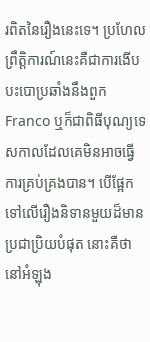រពិតនៃរឿងនេះទេ។ ប្រហែលព្រឹត្តិការណ៍នេះគឺជាការងើបបះបោប្រឆាំងនឹងពួក Franco ឬក៏ជាពិធីបុណ្យទេសកាលដែលគេមិនអាចធ្វើការគ្រប់គ្រងបាន។ បើផ្អែកទៅលើរឿងនិទានមួយដ៏មានប្រជាប្រិយបំផុត នោះគឺថា នៅអំឡុង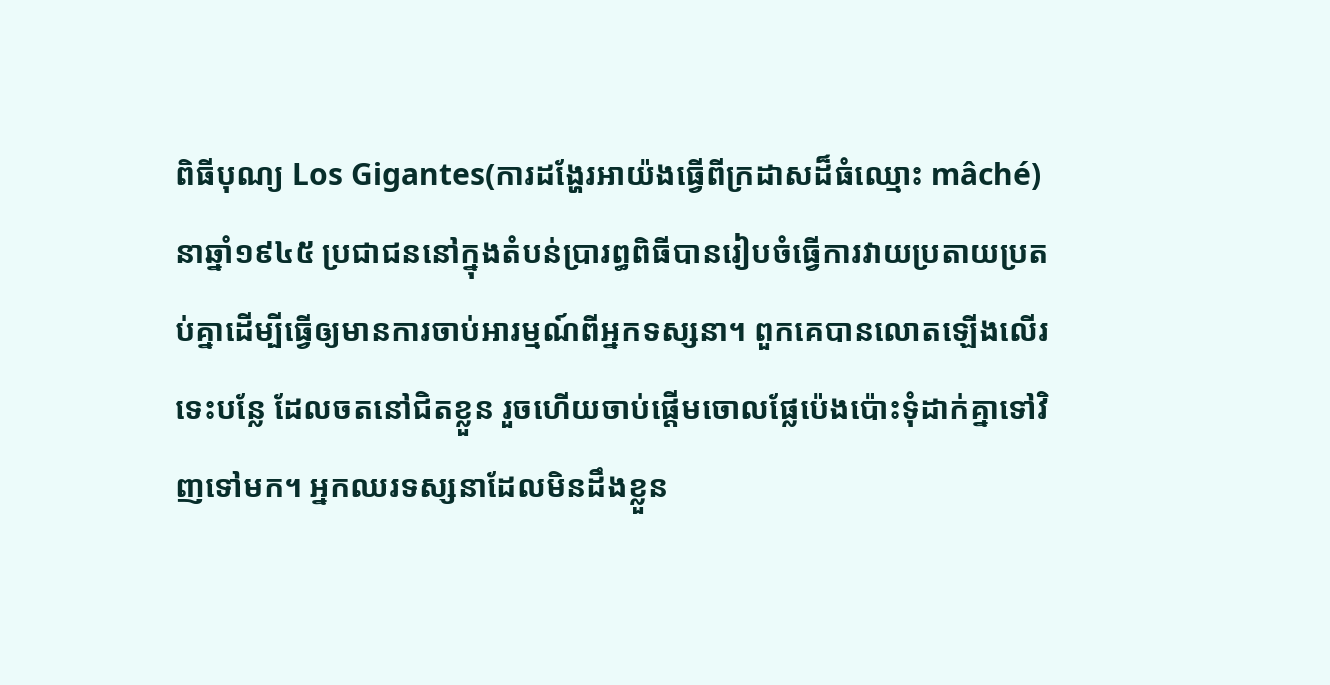ពិធីបុណ្យ Los Gigantes(ការដង្ហែរអាយ៉ងធ្វើពីក្រដាសដ៏ធំឈ្មោះ mâché) នាឆ្នាំ១៩៤៥ ប្រជាជននៅក្នុងតំបន់ប្រារព្ធពិធីបានរៀបចំធ្វើការវាយប្រតាយប្រតប់គ្នាដើម្បីធ្វើឲ្យមានការចាប់អារម្មណ៍ពីអ្នកទស្សនា។ ពួកគេបានលោតឡើងលើរទេះបន្លែ ដែលចតនៅជិតខ្លួន រួចហើយចាប់ផ្តើមចោលផ្លែប៉េងប៉ោះទុំដាក់គ្នាទៅវិញទៅមក។ អ្នកឈរទស្សនាដែលមិនដឹងខ្លួន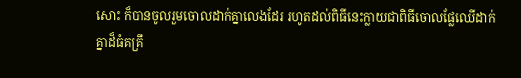សោះ ក៏បានចូលរួមចោលដាក់គ្នាលេងដែរ រហូតដល់ពិធីនេះក្លាយជាពិធីចោលផ្លែឈើដាក់គ្នាដ៏ធំគគ្រឹ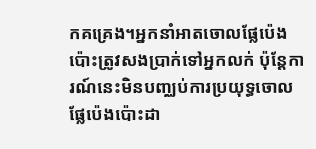កគគ្រេង។អ្នកនាំអាតចោលផ្លែប៉េងប៉ោះត្រូវសងប្រាក់ទៅអ្នកលក់ ប៉ុន្តែការណ៍នេះមិនបញ្ឈប់ការប្រយុទ្ធចោលផ្លែប៉េងប៉ោះដា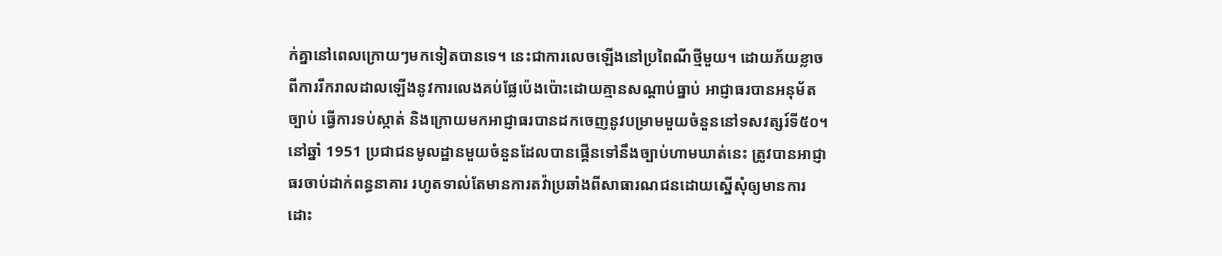ក់គ្នានៅពេលក្រោយៗមកទៀតបានទេ។ នេះជាការលេចឡើងនៅប្រពៃណីថ្មីមួយ។ ដោយភ័យខ្លាចពីការរីករាលដាលឡើងនូវការលេងគប់ផ្លែប៉េងប៉ោះដោយគ្មានសណ្តាប់ធ្នាប់ អាជ្ញាធរបានអនុម័តច្បាប់ ធ្វើការទប់ស្កាត់ និងក្រោយមកអាជ្ញាធរបានដកចេញនូវបម្រាមមួយចំនួននៅទសវត្សរ៍ទី៥០។ នៅឆ្នាំ 1951 ប្រជាជនមូលដ្ឋានមួយចំនួនដែលបានផ្គើនទៅនឹងច្បាប់ហាមឃាត់នេះ ត្រូវបានអាជ្ញាធរចាប់ដាក់ពន្ធនាគារ រហូតទាល់តែមានការតវ៉ាប្រឆាំងពីសាធារណជនដោយស្នើសុំឲ្យមានការដោះ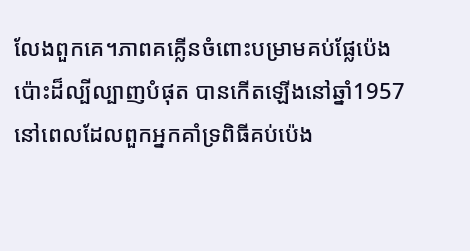លែងពួកគេ។ភាពគគ្លើនចំពោះបម្រាមគប់ផ្លែប៉េងប៉ោះដ៏ល្បីល្បាញបំផុត បានកើតឡើងនៅឆ្នាំ1957 នៅពេលដែលពួកអ្នកគាំទ្រពិធីគប់ប៉េង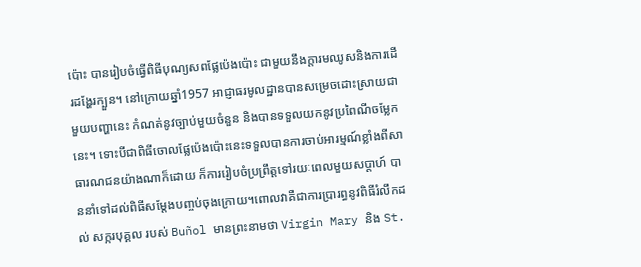ប៉ោះ បានរៀបចំធ្វើពិធីបុណ្យសពផ្លែប៉េងប៉ោះ ជាមួយនឹងក្តារមឈូសនិងការដើរដង្ហែរក្បួន។ នៅក្រោយឆ្នាំ1957 អាជ្ញាធរមូលដ្ឋានបានសម្រេចដោះស្រាយជាមួយបញ្ហានេះ កំណត់នូវច្បាប់មួយចំនួន និងបានទទួលយកនូវប្រពៃណីចម្លែកនេះ។ ទោះបីជាពិធីចោលផ្លែប៉េងប៉ោះនេះទទួលបានការចាប់អារម្មណ៍ខ្លាំងពីសាធារណជនយ៉ាងណាក៏ដោយ ក៏ការរៀបចំប្រព្រឹត្តទៅរយៈពេលមួយសប្តាហ៍ បាននាំទៅដល់ពិធីសម្តែងបញ្ចប់ចុងក្រោយ។ពោលវាគឺជាការប្រារព្ធនូវពិធីរំលឹកដល់ សក្ករបុគ្គល របស់ Buñol មានព្រះនាមថា Virgin Mary និង St.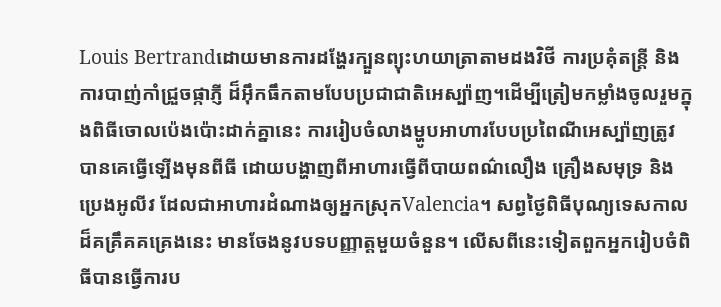Louis Bertrandដោយមានការដង្ហែរក្បួនព្យុះហយាត្រាតាមដងវិថី ការប្រគុំតន្រ្តី និងការបាញ់កាំជ្រួចផ្កាភ្ញី ដ៏អ៊ឹកធឹកតាមបែបប្រជាជាតិអេស្ប៉ាញ។ដើម្បីត្រៀមកម្លាំងចូលរួមក្នុងពិធីចោលប៉េងប៉ោះដាក់គ្នានេះ ការរៀបចំលាងម្ហូបអាហារបែបប្រពៃណីអេស្ប៉ាញត្រូវបានគេធ្វើឡើងមុនពីធី ដោយបង្ហាញពីអាហារធ្វើពីបាយពណ៌លឿង គ្រឿងសមុទ្រ និងប្រេងអូលីវ ដែលជាអាហារដំណាងឲ្យអ្នកស្រុកValencia។ សព្វថ្ងៃពិធីបុណ្យទេសកាលដ៏គគ្រឹគគគ្រេងនេះ មានចែងនូវបទបញ្ញាត្តមួយចំនួន។ លើសពីនេះទៀតពួកអ្នករៀបចំពិធីបានធ្វើការប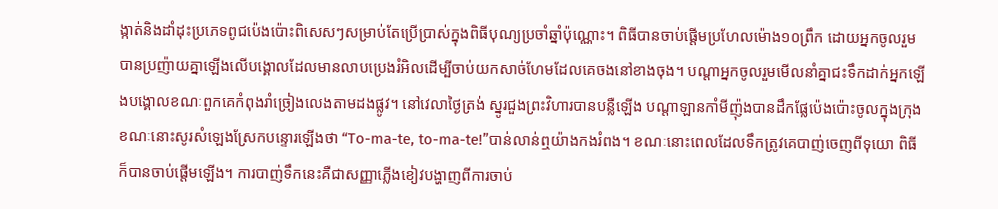ង្កាត់និងដាំដុះប្រភេទពូជប៉េងប៉ោះពិសេសៗសម្រាប់តែប្រើប្រាស់ក្នុងពិធីបុណ្យប្រចាំឆ្នាំប៉ុណ្ណោះ។ ពិធីបានចាប់ផ្តើមប្រហែលម៉ោង១០ព្រឹក ដោយអ្នកចូលរួមបានប្រញ៉ាយគ្នាឡើងលើបង្គោលដែលមានលាបប្រេងរំអិលដើម្បីចាប់យកសាច់ហែមដែលគេចងនៅខាងចុង។ បណ្តាអ្នកចូលរួមមើលនាំគ្នាជះទឹកដាក់អ្នកឡើងបង្គោលខណៈពួកគេកំពុងរាំច្រៀងលេងតាមដងផ្លូវ។ នៅវេលាថ្ងៃត្រង់ ស្នូរជួងព្រះវិហារបានបន្លឺឡើង បណ្តាឡានកាំមីញ៉ុងបានដឹកផ្លែប៉េងប៉ោះចូលក្នុងក្រុង ខណៈនោះសូរសំឡេងស្រែកបន្ទោរឡើងថា “To-ma-te, to-ma-te!”បាន់លាន់ឮយ៉ាងកងរំពង។ ខណៈនោះពេលដែលទឹកត្រូវគេបាញ់ចេញពីទុយោ ពិធីក៏បានចាប់ផ្តើមឡើង។ ការបាញ់ទឹកនេះគឺជាសញ្ញាភ្លើងខៀវបង្ហាញពីការចាប់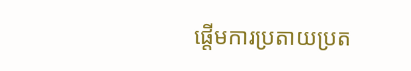ផ្តើមការប្រតាយប្រត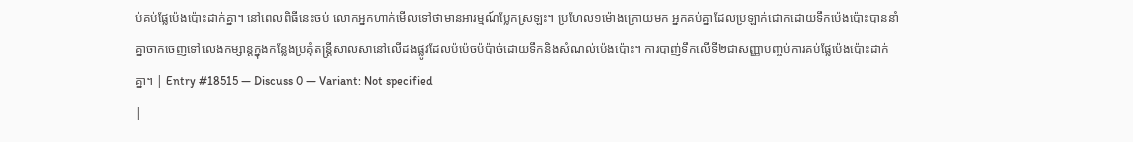ប់គប់ផ្លែប៉េងប៉ោះដាក់គ្នា។ នៅពេលពិធីនេះចប់ លោកអ្នកហាក់មើលទៅថាមានអារម្មណ៍ប្លែកស្រឡះ។ ប្រហែល១ម៉ោងក្រោយមក អ្នកគប់គ្នាដែលប្រឡាក់ជោកដោយទឹកប៉េងប៉ោះបាននាំគ្នាចាកចេញទៅលេងកម្សាន្តក្នុងកន្លែងប្រគុំតន្ត្រីសាលសានៅលើដងផ្លូវដែលប៉ប៉េចប៉ប៉ាច់ដោយទឹកនិងសំណល់ប៉េងប៉ោះ។ ការបាញ់ទឹកលើទី២ជាសញ្ញាបញ្ចប់ការគប់ផ្លែប៉េងប៉ោះដាក់គ្នា។ | Entry #18515 — Discuss 0 — Variant: Not specified
|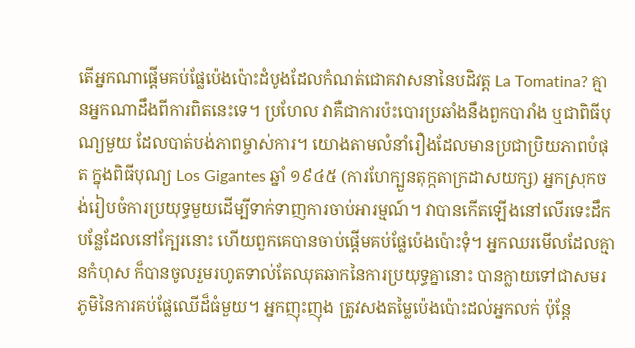តើអ្នកណាផ្តើមគប់ផ្លែប៉េងប៉ោះដំបូងដែលកំណត់ជោគវាសនានៃបដិវត្ត La Tomatina? គ្មានអ្នកណាដឹងពីការពិតនេះទេ។ ប្រហែល វាគឺជាការប៉ះបោរប្រឆាំងនឹងពួកបារាំង ឬជាពិធីបុណ្យមួយ ដែលបាត់បង់ភាពម្ចាស់ការ។ យោងតាមលំនាំរឿងដែលមានប្រជាប្រិយភាពបំផុត ក្នុងពិធីបុណ្យ Los Gigantes ឆ្នាំ ១៩៤៥ (ការហែក្បួនតុក្កតាក្រដាសយក្ស) អ្នកស្រុកចង់រៀបចំការប្រយុទ្ធមួយដើម្បីទាក់ទាញការចាប់អារម្មណ៍។ វាបានកើតឡើងនៅលើរទេះដឹកបន្លែដែលនៅក្បែរនោះ ហើយពួកគេបានចាប់ផ្តើមគប់ផ្លែប៉េងប៉ោះទុំ។ អ្នកឈរមើលដែលគ្មានកំហុស ក៏បានចូលរួមរហូតទាល់តែឈុតឆាកនៃការប្រយុទ្ធគ្នានោះ បានក្លាយទៅជាសមរភូមិនៃការគប់ផ្លែឈើដ៏ធំមួយ។ អ្នកញុះញុង ត្រូវសងតម្លៃប៉េងប៉ោះដល់អ្នកលក់ ប៉ុន្តែ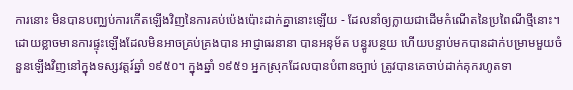ការនោះ មិនបានបញ្ឈប់ការកើតឡើងវិញនៃការគប់ប៉េងប៉ោះដាក់គ្នានោះឡើយ - ដែលនាំឲ្យក្លាយជាដើមកំណើតនៃប្រពៃណីថ្មីនោះ។ ដោយខ្លាចមានការផ្ទុះឡើងដែលមិនអាចគ្រប់គ្រងបាន អាជ្ញាធរនានា បានអនុម័ត បន្ធូរបន្ថយ ហើយបន្ទាប់មកបានដាក់បម្រាមមួយចំនួនឡើងវិញនៅក្នុងទស្សវត្តរ៍ឆ្នាំ ១៩៥០។ ក្នុងឆ្នាំ ១៩៥១ អ្នកស្រុកដែលបានបំពានច្បាប់ ត្រូវបានគេចាប់ដាក់គុករហូតទា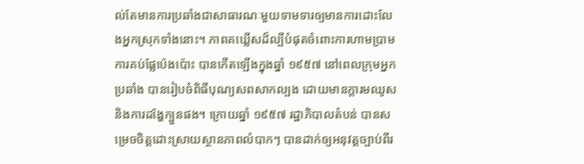ល់តែមានការប្រឆាំងជាសាធារណៈមួយទាមទារឲ្យមានការដោះលែងអ្នកស្រុកទាំងនោះ។ ភាពគឃ្លើសដ៏ល្បីបំផុតចំពោះការហាមប្រាមការគប់ផ្លែប៉េងប៉ោះ បានកើតឡើងក្នុងឆ្នាំ ១៩៥៧ នៅពេលក្រុមអ្នកប្រឆាំង បានរៀបចំពិធីបុណ្យសពសាកល្បង ដោយមានក្តារមឈូស និងការដង្ហែក្បួនផង។ ក្រោយឆ្នាំ ១៩៥៧ រដ្ឋាភិបាលតំបន់ បានសម្រេចចិត្តដោះស្រាយស្ថានភាពលំបាកៗ បានដាក់ឲ្យអនុវត្តច្បាប់ពីរ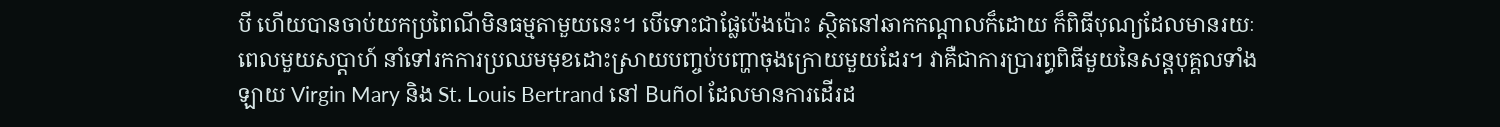បី ហើយបានចាប់យកប្រពៃណីមិនធម្មតាមួយនេះ។ បើទោះជាផ្លែប៉េងប៉ោះ ស្ថិតនៅឆាកកណ្តាលក៏ដោយ ក៏ពិធីបុណ្យដែលមានរយៈពេលមួយសប្តាហ៍ នាំទៅរកការប្រឈមមុខដោះស្រាយបញ្ចប់បញ្ហាចុងក្រោយមួយដែរ។ វាគឺជាការប្រារព្ធពិធីមួយនៃសន្តបុគ្គលទាំងឡាយ Virgin Mary និង St. Louis Bertrand នៅ Buñol ដែលមានការដើរដ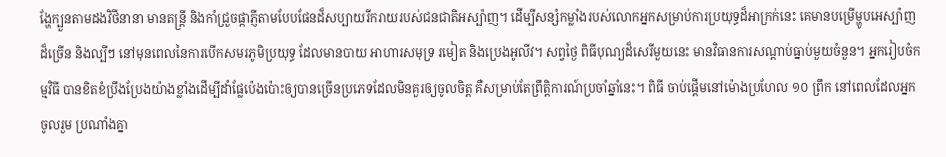ង្ហែក្បួនតាមដងវិថីនានា មានតន្រ្តី និងកាំជ្រួចផ្កាភ្ញីតាមបែបផែនដ៏សប្បាយរីករាយរបស់ជនជាតិអស្ប៉ាញ។ ដើម្បីសន្សំកម្លាំងរបស់លោកអ្នកសម្រាប់ការប្រយុទ្ធដ៏អាក្រក់នេះ គេមានបម្រើម្ហូបអេស្ប៉ាញដ៏ច្រើន និងល្បីៗ នៅមុនពេលនៃការបើកសមរភូមិប្រយុទ្ធ ដែលមានបាយ អាហារសមុទ្រ រមៀត និងប្រេងអូលីវ។ សព្វថ្ងៃ ពិធីបុណ្យដ៏សេរីមួយនេះ មានវិធានការសណ្តាប់ធ្នាប់មួយចំនួន។ អ្នករៀបចំកម្មវិធី បានខិតខំប្រឹងប្រែងយ៉ាងខ្លាំងដើម្បីដាំផ្លែប៉េងប៉ោះឲ្យបានច្រើនប្រភេទដែលមិនគួរឲ្យចូលចិត្ត គឺសម្រាប់តែព្រឹត្តិការណ៍ប្រចាំឆ្នាំនេះ។ ពិធី ចាប់ផ្តើមនៅម៉ោងប្រហែល ១០ ព្រឹក នៅពេលដែលអ្នកចូលរួម ប្រណាំងគ្នា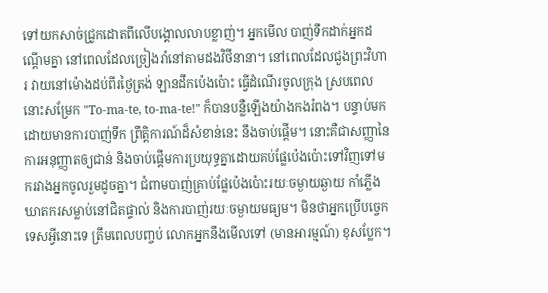ទៅយកសាច់ជ្រូកដោតពីលើបង្គោលលាបខ្លាញ់។ អ្នកមើល បាញ់ទឹកដាក់អ្នកដណ្តើមគ្នា នៅពេលដែលច្រៀងរាំនៅតាមដងវិថីនានា។ នៅពេលដែលជួងព្រះវិហារ វាយនៅម៉ោងដប់ពីរថ្ងៃត្រង់ ឡានដឹកប៉េងប៉ោះ ធ្វើដំណើរចូលក្រុង ស្របពេលនោះសម្រែក "To-ma-te, to-ma-te!" ក៏បានបន្លឺឡើងយ៉ាងកងរំពង។ បន្ទាប់មក ដោយមានការបាញ់ទឹក ព្រឹត្តិការណ៍ដ៏សំខាន់នេះ នឹងចាប់ផ្តើម។ នោះគឺជាសញ្ញានៃការអនុញ្ញាតឲ្យជាន់ និងចាប់ផ្តើមការប្រយុទ្ធគ្នាដោយគប់ផ្លែប៉េងប៉ោះទៅវិញទៅមករវាងអ្នកចូលរួមដូចគ្នា។ ជំពាមបាញ់គ្រាប់ផ្លែប៉េងប៉ោះរយៈចម្ងាយឆ្ងាយ កាំភ្លើងឃាតករសម្លាប់នៅជិតផ្ទាល់ និងការបាញ់រយៈចម្ងាយមធ្យម។ មិនថាអ្នកប្រើបច្ចេកទេសអ្វីនោះទេ ត្រឹមពេលបញ្ចប់ លោកអ្នកនឹងមើលទៅ (មានអារម្មណ៍) ខុសប្លែក។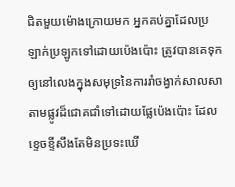ជិតមួយម៉ោងក្រោយមក អ្នកគប់គ្នាដែលប្រឡាក់ប្រឡូកទៅដោយប៉េងប៉ោះ ត្រូវបានគេទុកឲ្យនៅលេងក្នុងសមុទ្រនៃការរាំចង្វាក់សាលសាតាមផ្លូវដ៏ជោគជាំទៅដោយផ្លែប៉េងប៉ោះ ដែលខ្ទេចខ្ទីសឹងតែមិនប្រទះឃើ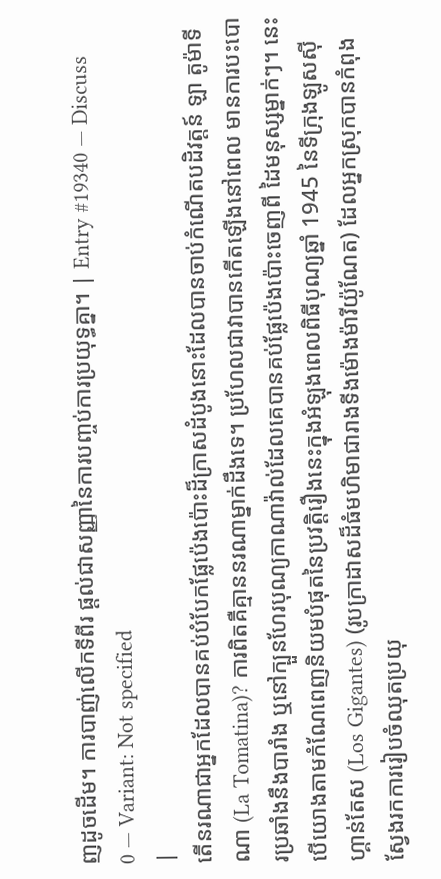ញដូចដើម។ ការបាញ់លើកទីពីរ ផ្តល់ជាសញ្ញានៃការបញ្ចប់ការប្រយុទ្ធគ្នា។ | Entry #19340 — Discuss 0 — Variant: Not specified
|
តើនរណាជាអ្នកដែលបានគប់បំបែកផ្លែប៉េងប៉ោះដ៏ក្រាសដំបូងនោះដែលបានចាប់កំណើតបដិវត្តន៍ ឡា តូម៉ាទីណា (La Tomatina)? ការពិតគឺគ្មាននរណាម្នាក់ដឹងទេ។ ប្រហែលជាវាបានកើតឡើងនៅពេល មានការបះបោរប្រឆាំងនឹងបារាំង ឬនៅក្បួនហែរបុណ្យកាណាវ៉ាល់ដែលគេបានគប់ផ្លែប៉េងប៉ោះចេញពី ដៃមនុស្សម្នាក់ៗ។ នេះបើយោងតាមកំណែពេញនិយមបំផុតនៃប្រវត្តិរឿងនេះក្នុងអំឡុងពេលពិធីបុណ្យឆ្នាំ 1945 នៃទីក្រុងឡូសស៊ីហ្គាន់តែស (Los Gigantes) (រូបក្រាដាសដ៏ធំមហិមាជារាងទីងម៉ោងម៉ារីយ៉ូណែត) ដែលអ្នកស្រុកបានកំពុងស្វែងរកការរៀបចំឈុតប្រយុ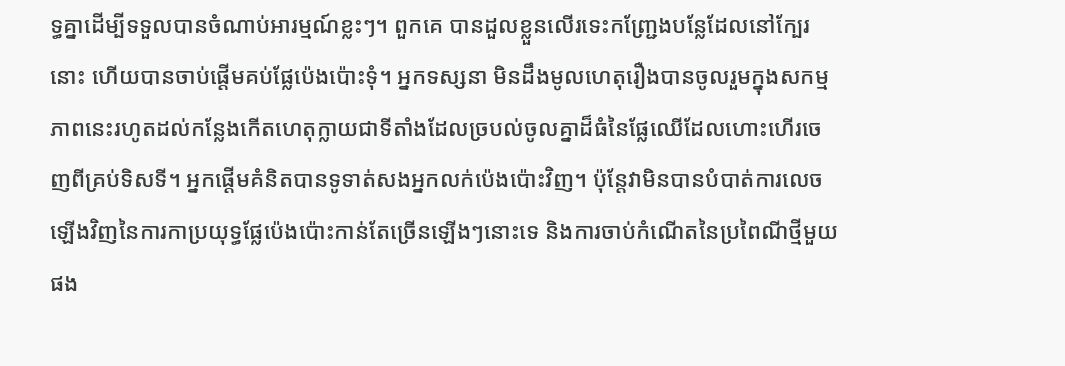ទ្ធគ្នាដើម្បីទទួលបានចំណាប់អារម្មណ៍ខ្លះៗ។ ពួកគេ បានដួលខ្លួនលើរទេះកញ្ជ្រែងបន្លែដែលនៅក្បែរនោះ ហើយបានចាប់ផ្តើមគប់ផ្លែប៉េងប៉ោះទុំ។ អ្នកទស្សនា មិនដឹងមូលហេតុរឿងបានចូលរួមក្នុងសកម្មភាពនេះរហូតដល់កន្លែងកើតហេតុក្លាយជាទីតាំងដែលច្របល់ចូលគ្នាដ៏ធំនៃផ្លែឈើដែលហោះហើរចេញពីគ្រប់ទិសទី។ អ្នកផ្តើមគំនិតបានទូទាត់សងអ្នកលក់ប៉េងប៉ោះវិញ។ ប៉ុន្តែវាមិនបានបំបាត់ការលេចឡើងវិញនៃការកាប្រយុទ្ធផ្លែប៉េងប៉ោះកាន់តែច្រើនឡើងៗនោះទេ និងការចាប់កំណើតនៃប្រពៃណីថ្មីមួយផង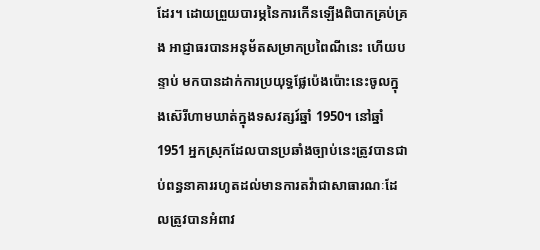ដែរ។ ដោយព្រួយបារម្ភនៃការកើនឡើងពិបាកគ្រប់គ្រង អាជ្ញាធរបានអនុម័តសម្រាកប្រពៃណីនេះ ហើយបន្ទាប់ មកបានដាក់ការប្រយុទ្ធផ្លែប៉េងប៉ោះនេះចូលក្នុងស៊េរីហាមឃាត់ក្នុងទសវត្សរ៍ឆ្នាំ 1950។ នៅឆ្នាំ 1951 អ្នកស្រុកដែលបានប្រឆាំងច្បាប់នេះត្រូវបានជាប់ពន្ធនាគាររហូតដល់មានការតវ៉ាជាសាធារណៈដែលត្រូវបានអំពាវ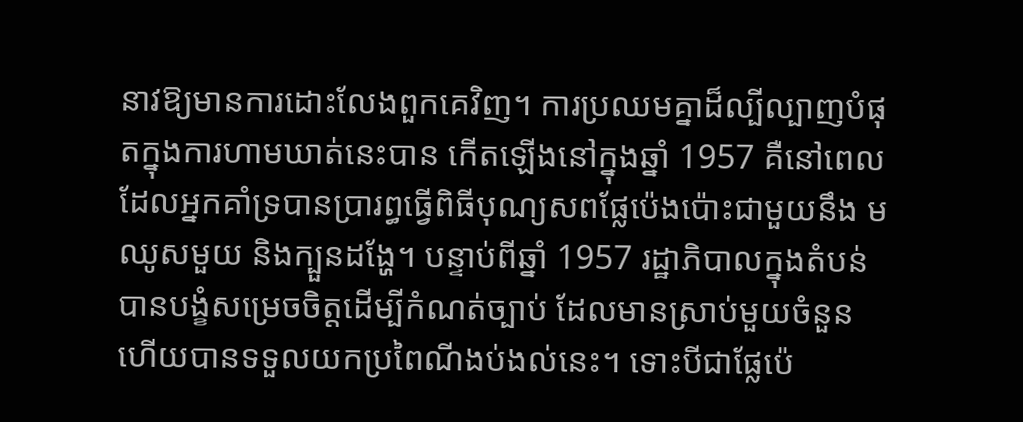នាវឱ្យមានការដោះលែងពួកគេវិញ។ ការប្រឈមគ្នាដ៏ល្បីល្បាញបំផុតក្នុងការហាមឃាត់នេះបាន កើតឡើងនៅក្នុងឆ្នាំ 1957 គឺនៅពេលដែលអ្នកគាំទ្របានប្រារព្ធធ្វើពិធីបុណ្យសពផ្លែប៉េងប៉ោះជាមួយនឹង មឈូសមួយ និងក្បួនដង្ហែ។ បន្ទាប់ពីឆ្នាំ 1957 រដ្ឋាភិបាលក្នុងតំបន់បានបង្ខំសម្រេចចិត្តដើម្បីកំណត់ច្បាប់ ដែលមានស្រាប់មួយចំនួន ហើយបានទទួលយកប្រពៃណីងប់ងល់នេះ។ ទោះបីជាផ្លែប៉េ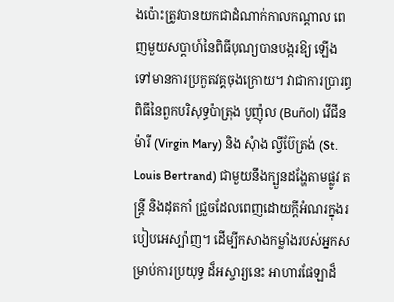ងប៉ោះត្រូវបានយកជាដំណាក់កាលកណ្តាល ពេញមួយសប្តាហ៍នៃពិធីបុណ្យបានបង្ករឱ្យ ឡើងទៅមានការប្រកួតវគ្គចុងក្រោយ។ វាជាការប្រារព្ធពិធីនៃពួកបរិសុទ្ធប៉ាត្រុង បូញ៉ុល (Buñol) វើជីនម៉ារី (Virgin Mary) និង សុំាង ល្វីប៊ែត្រង់ (St. Louis Bertrand) ជាមួយនឹងក្បួនដង្ហែតាមផ្លូវ តន្រ្តី និងដុតកាំ ជ្រួចដែលពេញដោយក្ដីអំណរក្នុងរបៀបអេស្ប៉ាញ។ ដើម្បីកសាងកម្លាំងរបស់អ្នកសម្រាប់ការប្រយុទ្ធ ដ៏អស្ចារ្យនេះ អាហារផែឡាដ៏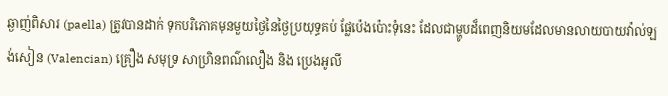ឆ្ងាញ់ពិសារ (paella) ត្រូវបានដាក់ ទុកបរិភោគមុនមួយថ្ងៃនៃថ្ងៃប្រយុទ្ធគប់ ផ្លែប៉េងប៉ោះទុំនេះ ដែលជាម្ហូបដ៏ពេញនិយមដែលមានលាយបាយវ៉ាល់ឡង់សៀន (Valencian) គ្រឿង សមុទ្រ សាហ្រិនពណ៌លឿង និង ប្រេងអូលី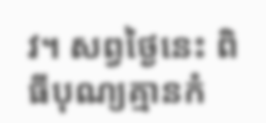វ។ សព្វថ្ងៃនេះ ពិធីបុណ្យគ្មានកំ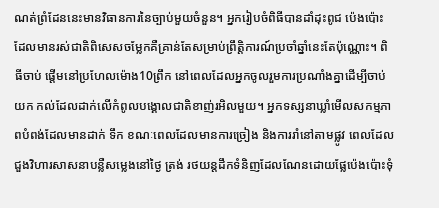ណត់ព្រំដែននេះមានវិធានការនៃច្បាប់មួយចំនួន។ អ្នករៀបចំពិធីបានដាំដុះពូជ ប៉េងប៉ោះដែលមានរស់ជាតិពិសេសចម្លែកគឺគ្រាន់តែសម្រាប់ព្រឹត្តិការណ៍ប្រចាំឆ្នាំនេះតែប៉ុណ្ណោះ។ ពិធីចាប់ ផ្តើមនៅប្រហែលម៉ោង10ព្រឹក នៅពេលដែលអ្នកចូលរួមការប្រណាំងគ្នាដើម្បីចាប់យក កល់ដែលដាក់លើកំពូលបង្គោលជាតិខាញ់រអិលមួយ។ អ្នកទស្សនាឃ្លាំមើលសកម្មភាពបំពង់ដែលមានដាក់ ទឹក ខណៈពេលដែលមានការច្រៀង និងការរាំនៅតាមផ្លូវ ពេលដែលជួងវិហារសាសនាបន្លឺសម្លេងនៅថ្ងៃ ត្រង់ រថយន្តដឹកទំនិញដែលណែនដោយផ្លែប៉េងប៉ោះទុំ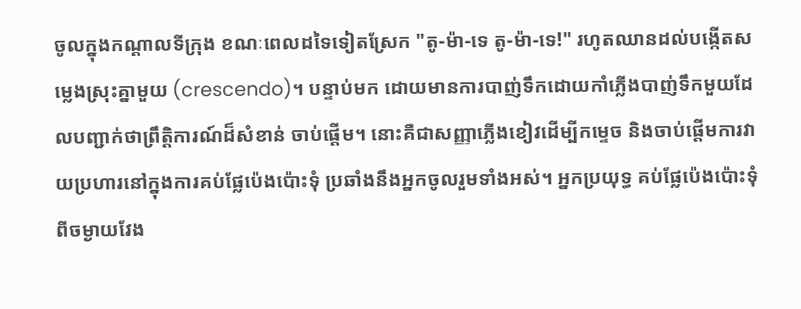ចូលក្នុងកណ្តាលទីក្រុង ខណៈពេលដទៃទៀតស្រែក "តូ-ម៉ា-ទេ តូ-ម៉ា-ទេ!" រហូតឈានដល់បង្កើតសម្លេងស្រុះគ្នាមួយ (crescendo)។ បន្ទាប់មក ដោយមានការបាញ់ទឹកដោយកាំភ្លើងបាញ់ទឹកមួយដែលបញ្ជាក់ថាព្រឹត្តិការណ៍ដ៏សំខាន់ ចាប់ផ្តើម។ នោះគឺជាសញ្ញាភ្លើងខៀវដើម្បីកម្ទេច និងចាប់ផ្តើមការវាយប្រហារនៅក្នុងការគប់ផ្លែប៉េងប៉ោះទុំ ប្រឆាំងនឹងអ្នកចូលរួមទាំងអស់។ អ្នកប្រយុទ្ធ គប់ផ្លែប៉េងប៉ោះទុំពីចម្ងាយវែង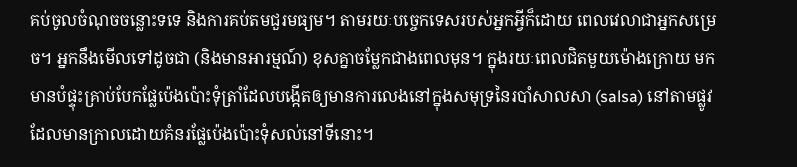គប់ចូលចំណុចចន្លោះទទេ និងការគប់តមជួរមធ្យម។ តាមរយៈបច្ចេកទេសរបស់អ្នកអ្វីក៏ដោយ ពេលវេលាជាអ្នកសម្រេច។ អ្នកនឹងមើលទៅដូចជា (និងមានអារម្មណ៍) ខុសគ្នាចម្លែកជាងពេលមុន។ ក្នុងរយៈពេលជិតមួយម៉ោងក្រោយ មក មានបំផ្ទុះគ្រាប់បែកផ្លែប៉េងប៉ោះទុំត្រាំដែលបង្កើតឲ្យមានការលេងនៅក្នុងសមុទ្រនៃរបាំសាលសា (salsa) នៅតាមផ្លូវដែលមានក្រាលដោយគំនរផ្លែប៉េងប៉ោះទុំសល់នៅទីនោះ។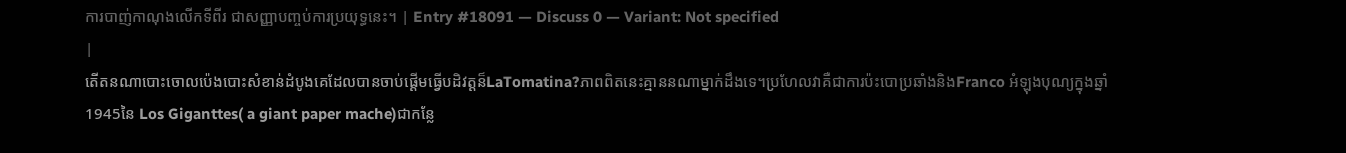ការបាញ់កាណុងលើកទីពីរ ជាសញ្ញាបញ្ចប់ការប្រយុទ្ធនេះ។ | Entry #18091 — Discuss 0 — Variant: Not specified
|
តើតនណាបោះចោលប៉េងបោះសំខាន់ដំបូងគេដែលបានចាប់ផ្ដើមធ្វើបដិវត្តន៏LaTomatina?ភាពពិតនេះគ្មាននណាម្នាក់ដឹងទេ។ប្រហែលវាគឺជាការប៉ះបោប្រឆាំងនិងFranco អំឡុងបុណ្យក្នុងឆ្នាំ1945នៃ Los Giganttes( a giant paper mache)ជាកន្លែ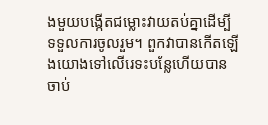ងមួយបង្កើតជម្លោះវាយតប់គ្នាដើម្បីទទួលការចូលរួម។ ពួកវាបានកើតឡើងយោងទៅលើរេទះបន្លែហើយបានចាប់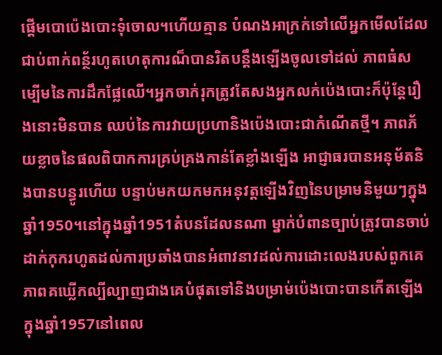ផ្ដើមបោប៉េងបោះទុំចោល។ហើយគ្មាន បំណងអាក្រក់ទៅលើអ្នកមើលដែលជាប់ពាក់ពន្ថ័រហូតហេតុការណ៏បានរិតបន្តឹងឡើងចូលទៅដល់ ភាពធំសម្បើមនៃការដឹកផ្លែឈើ។អ្នកចាក់រុកត្រូវតែសងអ្នកលក់ប៉េងបោះក៏ប៉ុន្តែរឿងនោះមិនបាន ឈប់នៃការវាយប្រហានិងប៉េងបោះជាកំណើតថ្មី។ ភាពភ័យខ្លាចនៃផលពិបាកការគ្រប់គ្រងកាន់តែខ្លាំងឡើង អាជ្ញាធរបានអនុម័តនិងបានបន្ធូរហើយ បន្ទាប់មកយកមកអនុវត្តឡើងវិញនៃបម្រាមនិមួយៗក្នុងឆ្នាំ1950។នៅក្នុងឆ្នាំ1951តំបនដែលនណា ម្នាក់បំពានច្បាប់ត្រូវបានចាប់ដាក់កុករហូតដល់ការប្រឆាំងបានអំពាវនាវដល់ការដោះលេងរបស់ពួកគេ ភាពគឃ្លើកល្បីល្បាញជាងគេបំផុតទៅនិងបម្រាម់ប៉េងបោះបានកើតឡើងក្នុងឆ្នាំ1957នៅពេល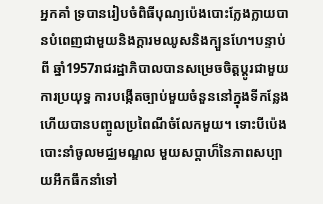អ្នកគាំ ទ្របានរៀបចំពិធីបុណ្យប៉េងបោះក្លែងក្លាយបានបំពេញជាមួយនិងក្ដារមឈូសនិងក្បួនហែ។បន្ទាប់ពី ឆ្នាំ1957រាជរដ្ឋាភិបាលបានសម្រេចចិត្តប្ដូរជាមួយការប្រយុទ្ធ ការបង្កើតច្បាប់មួយចំនួននៅក្នុងទីកន្លែង ហើយបានបញ្ចូលប្រពៃណីចំលែកមួយ។ ទោះបីប៉េងបោះនាំចូលមជ្ឈមណ្ឌល មួយសប្ដាហ៏នៃភាពសប្បាយអឹកធឹកនាំទៅ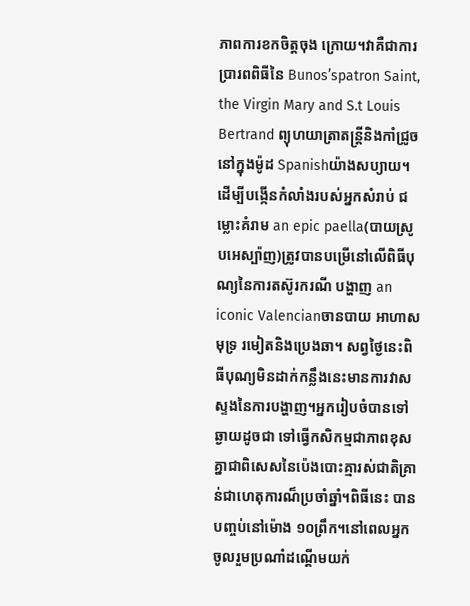ភាពការខកចិត្តចុង ក្រោយ។វាគឺជាការប្រារពពិធីនៃ Bunos’spatron Saint, the Virgin Mary and S.t Louis Bertrand ព្យុហយាត្រាតន្ត្រីនិងកាំជ្រូចនៅក្នុងម៉ូដ Spanishយ៉ាងសប្យាយ។ដើម្បីបង្កើនកំលាំងរបស់អ្នកសំរាប់ ជម្លោះគំរាម an epic paella(បាយស្រូបអេស្ប៉ាញ)ត្រូវបានបម្រើនៅលើពិធីបុណ្យនៃការតស៊ូរករណី បង្ហាញ an iconic Valencianចានបាយ អាហាសមុទ្រ រមៀតនិងប្រេងឆា។ សព្វថ្ងៃនេះពិធីបុណ្យមិនដាក់កន្លឹងនេះមានការវាសស្ទងនៃការបង្ហាញ។អ្នករៀបចំបានទៅឆ្ងាយដូចជា ទៅធ្វើកសិកម្មជាភាពខុសគ្នាជាពិសេសនៃប៉េងបោះគ្មារស់ជាតិគ្រាន់ជាហេតុការណ៏ប្រចាំឆ្នាំ។ពិធីនេះ បានបញ្ចប់នៅម៉ោង ១០ព្រឹក។នៅពេលអ្នកចូលរួមប្រណាំដណ្ដើមយក់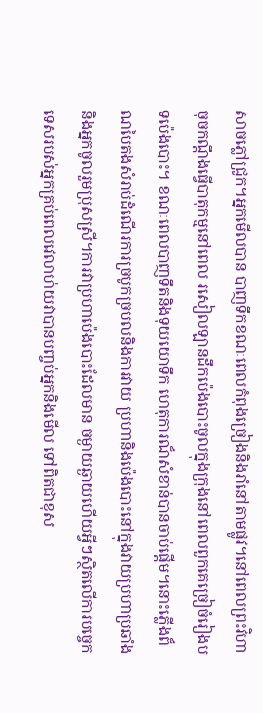សាចភ្លៅជ្រូក។អ្នកមើលបាន បាញទឹកខណៈពេលកំពុងច្រៀងនិងរាំនៅតាមផ្លូវ។នៅពេលព្រះវិហាចុចកណ្ដឹងធ្វើបាតុកម្មនៅពេល រសៀលឡានដឹកប៉េងបោះចូលក្នុងក្រុងនៅពេលពួកគេច្រៀចំរៀងបទប៉េងបោះ។ ខណៈពេលបាញទឹតនិងទុយយោទឹក ហេតុការណ៏សំខាន់បានចាប់ផ្ដើម។នោះភ្លើងព៏ណបៃតងសំរាប់ដំណើរការច្របូកច្របលនិងការវាយ ប្រហានិងប៉េងបោះនៅក្នុងវាយប្រហាប្រឆាំងនិងអ្នកចូលរួមប្រុសស្រី។ការវាប្រហាប៉េងបោះដែលមាន ចម្ងាយឆ្ងាយហើយអ្វីៗស្ថិតលើការបច្ចេកទេសរបស់អ្នកគ្រប់ពេលវេលាហ់យវាបានបញ្ចប់អ្នកនិងមើល ទៅពិតជាខុស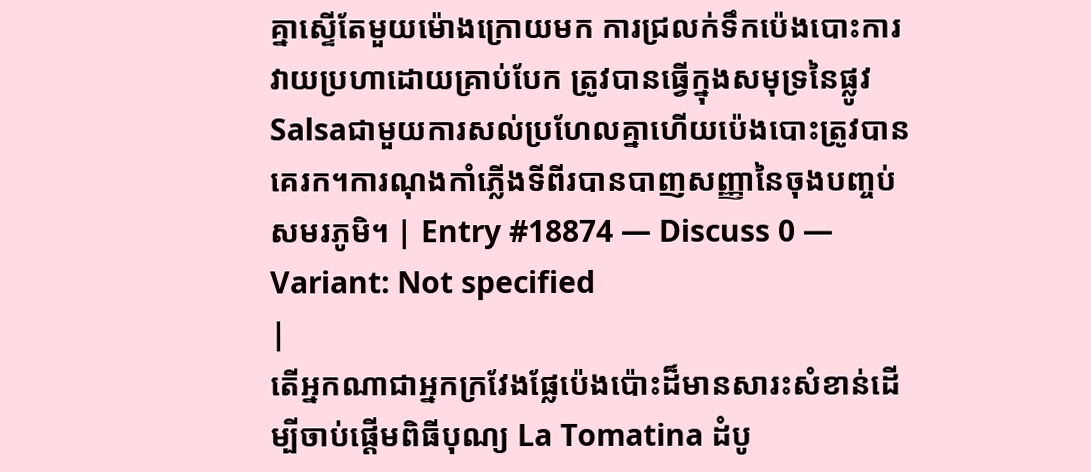គ្នាស្ទើតែមួយម៉ោងក្រោយមក ការជ្រលក់ទឹកប៉េងបោះការវាយប្រហាដោយគ្រាប់បែក ត្រូវបានធ្វើក្នុងសមុទ្រនៃផ្លូវSalsaជាមួយការសល់ប្រហែលគ្នាហើយប៉េងបោះត្រូវបានគេរក។ការណុងកាំភ្លើងទីពីរបានបាញសញ្ញានៃចុងបញ្ចប់សមរភូមិ។ | Entry #18874 — Discuss 0 — Variant: Not specified
|
តើអ្នកណាជាអ្នកក្រវែងផ្លែប៉េងប៉ោះដ៏មានសារះសំខាន់ដើម្បីចាប់ផ្តើមពិធីបុណ្យ La Tomatina ដំបូ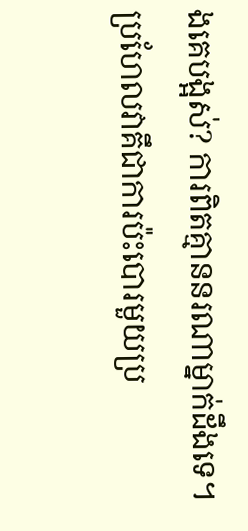ងគេបង្អស់? ការពិតគ្មាននរណាម្នាក់ដឹងទេ។ ប្រហែលវាគឹជាការប៉ះបោរមួយប្រ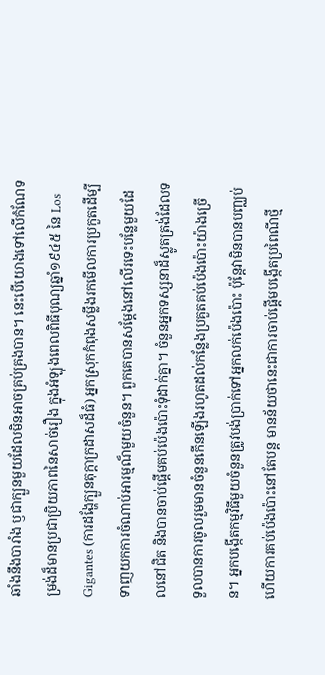ឆាំងនឹងបារាំង ឫជាក្បួនមួយដែលមិនអាចគ្រប់គ្រងបាន។ នេះបើយោងទៅលើកំណែទម្រង់ដ៏មានប្រជាប្រិយភាពនៃសាច់រឿង ក្នុងអំឡុងពេលពិធីបុណ្យឆ្នាំ១៩៤៥ នៃ Los Gigantes (ការដង្ហែក្បួនតុក្តាក្រដាសដ៏ធំ) អ្នកស្រុកកំពុងសម្លឹងរកមើលការប្រកួតដើម្បីទាញយកការចំណាប់អារម្មណ៏មួយចំនួន។ ពួកគេបានសម្តែងនៅលើរទេះបន្លែមួយដែលនៅជិត និងបានចាប់ផ្តើមគប់ប៉េងប៉ោះទុំដាក់គ្នា។ ចំនួនអ្នកទស្សនាដ៏ស្លូតត្រង់ដែលទទួលបានការចូលរួមមានចំនួនកើនឡើងរហូតដល់កន្លែងប្រគួតគប់ប៉េងប៉ោះយ៉ាងច្រើន។ អ្នកបង្កើតកម្មវិធីមួយចំនួនត្រូវបង់ប្រាក់ទៅអ្នកលក់ប៉េងប៉ោះ ប៉ុន្តែវាមិនបានបញ្ឈប់ហើយការគប់ប៉េងប៉ោះនៅតែបន្ត មានន័យថានេះជាការចាប់ផ្តើមបង្កើតប្រពៃណីថ្មី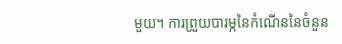មួយ។ ការព្រួយបារម្ភនៃកំណើននៃចំនួន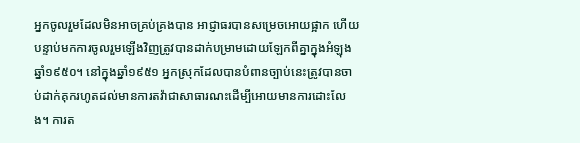អ្នកចូលរួមដែលមិនអាចគ្រប់គ្រងបាន អាជ្ញាធរបានសម្រេចអោយផ្អាក ហើយបន្ទាប់មកការចូលរួមឡើងវិញត្រូវបានដាក់បម្រាមដោយឡែកពីគ្នាក្នុងអំឡុងឆ្នាំ១៩៥០។ នៅក្នុងឆ្នាំ១៩៥១ អ្នកស្រុកដែលបានបំពានច្បាប់នេះត្រូវបានចាប់ដាក់គុករហូតដល់មានការតវ៉ាជាសាធារណះដើម្បីអោយមានការដោះលែង។ ការត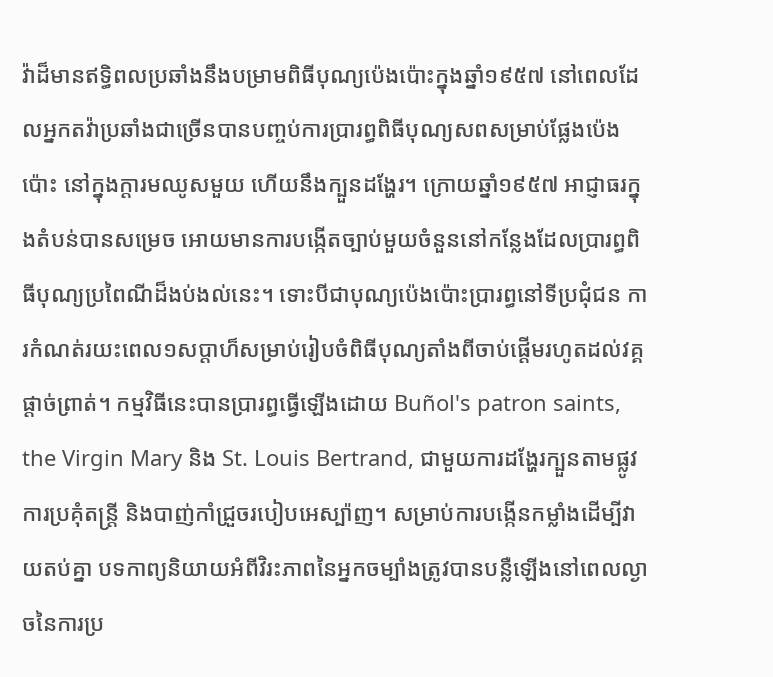វ៉ាដ៏មានឥទ្ធិពលប្រឆាំងនឹងបម្រាមពិធីបុណ្យប៉េងប៉ោះក្នុងឆ្នាំ១៩៥៧ នៅពេលដែលអ្នកតវ៉ាប្រឆាំងជាច្រើនបានបញ្ចប់ការប្រារព្ធពិធីបុណ្យសពសម្រាប់ផ្លែងប៉េងប៉ោះ នៅក្នុងក្តារមឈូសមួយ ហើយនឹងក្បួនដង្ហែរ។ ក្រោយឆ្នាំ១៩៥៧ អាជ្ញាធរក្នុងតំបន់បានសម្រេច អោយមានការបង្កើតច្បាប់មួយចំនួននៅកន្លែងដែលប្រារព្ធពិធីបុណ្យប្រពៃណីដ៏ងប់ងល់នេះ។ ទោះបីជាបុណ្យប៉េងប៉ោះប្រារព្ធនៅទីប្រជុំជន ការកំណត់រយះពេល១សប្តាហ៏សម្រាប់រៀបចំពិធីបុណ្យតាំងពីចាប់ផ្តើមរហូតដល់វគ្គផ្តាច់ព្រាត់។ កម្មវិធីនេះបានប្រារព្ធធ្វើឡើងដោយ Buñol's patron saints, the Virgin Mary និង St. Louis Bertrand, ជាមួយការដង្ហែរក្បួនតាមផ្លូវ ការប្រគុំតន្រ្តី និងបាញ់កាំជ្រួចរបៀបអេស្ប៉ាញ។ សម្រាប់ការបង្កើនកម្លាំងដើម្បីវាយតប់គ្នា បទកាព្យនិយាយអំពីវិរះភាពនៃអ្នកចម្បាំងត្រូវបានបន្លឺឡើងនៅពេលល្ងាចនៃការប្រ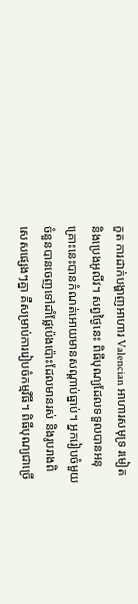កួត ការដាក់បង្ហាញអាហារ Valencian អាហារសមុទ្រ រមៀត និងប្រេងអូលីវ។ សព្វថ្ងៃនេះ ពិធីបុណ្យដែលទទួលបានអនុគ្រោះនេះបានកំណត់អោយមានសណ្តាប់ធ្នាប់។ អ្នករៀបចំមួយចំនួនបានចេញទៅដាំផ្លែប៉េងប៉ោះដែលមានរស់ និងរូបរាងពិសេសផ្សេងៗគ្នា គឺសម្រាប់ការរៀបចំកម្មវីធី។ ពិធីបុណ្យជាច្រើ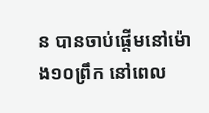ន បានចាប់ផ្តើមនៅម៉ោង១០ព្រឹក នៅពេល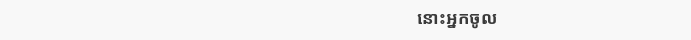នោះអ្នកចូល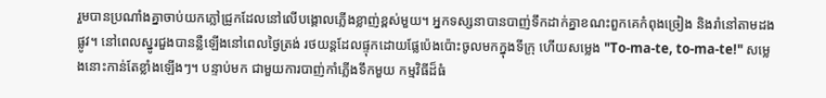រួមបានប្រណាំងគ្នាចាប់យកភ្លៅជ្រូកដែលនៅលើបង្គោលភ្លើងខ្លាញ់ខ្ពស់មួយ។ អ្នកទស្សនាបានបាញ់ទឹកដាក់គ្នាខណះពួកគេកំពុងច្រៀង និងរាំនៅតាមដងផ្លូវ។ នៅពេលស្នូរជួងបានន្លឺឡើងនៅពេលថ្ងៃត្រង់ រថយន្តដែលផ្ទុកដោយផ្លែប៉េងប៉ោះចូលមកក្នុងទីក្រុ ហើយសម្លេង "To-ma-te, to-ma-te!" សម្លេងនោះកាន់តែខ្លាំងឡើងៗ។ បន្ទាប់មក ជាមួយការបាញ់កាំភ្លើងទឹកមួយ កម្មវិធីដ៏ធំ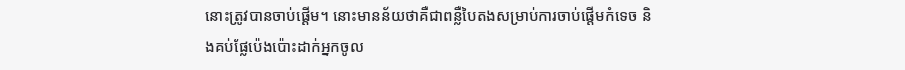នោះត្រូវបានចាប់ផ្តើម។ នោះមានន័យថាគឺជាពន្លឺបៃតងសម្រាប់ការចាប់ផ្តើមកំទេច និងគប់ផ្លែប៉េងប៉ោះដាក់អ្នកចូល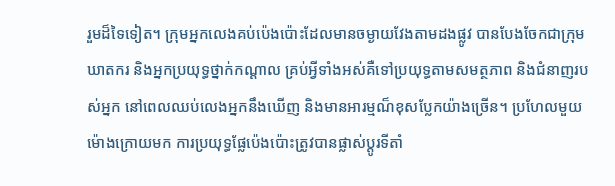រួមដ៏ទៃទៀត។ ក្រុមអ្នកលេងគប់ប៉េងប៉ោះដែលមានចម្ងាយវែងតាមដងផ្លូវ បានបែងចែកជាក្រុមឃាតករ និងអ្នកប្រយុទ្ធថ្នាក់កណ្តាល គ្រប់អ្វីទាំងអស់គឺទៅប្រយុទ្ធតាមសមត្ថភាព និងជំនាញរបស់អ្នក នៅពេលឈប់លេងអ្នកនឹងឃើញ និងមានអារម្មណ៏ខុសប្លែកយ៉ាងច្រើន។ ប្រហែលមួយម៉ោងក្រោយមក ការប្រយុទ្ធផ្លែប៉េងប៉ោះត្រូវបានផ្លាស់ប្តូរទីតាំ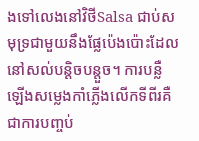ងទៅលេងនៅវិថីSalsa ជាប់សមុទ្រជាមួយនឹងផ្លែប៉េងប៉ោះដែលនៅសល់បន្តិចបន្តួច។ ការបន្លឺឡើងសម្លេងកាំភ្លើងលើកទីពីរគឺជាការបញ្ចប់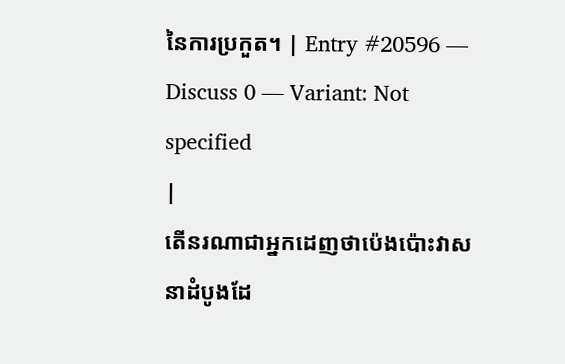នៃការប្រកួត។ | Entry #20596 — Discuss 0 — Variant: Not specified
|
តើនរណាជាអ្នកដេញថាប៉េងប៉ោះវាសនាដំបូងដែ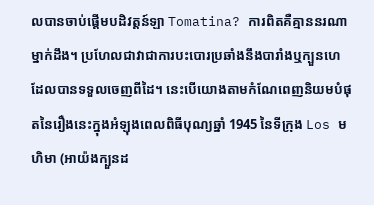លបានចាប់ផ្តើមបដិវត្តន៍ឡា Tomatina? ការពិតគឺគ្មាននរណាម្នាក់ដឹង។ ប្រហែលជាវាជាការបះបោរប្រឆាំងនឹងបារាំងឬក្បួនហេដែលបានទទួលចេញពីដៃ។ នេះបើយោងតាមកំណែពេញនិយមបំផុតនៃរឿងនេះក្នុងអំឡុងពេលពិធីបុណ្យឆ្នាំ 1945 នៃទីក្រុង Los មហិមា (អាយ៉ងក្បួនដ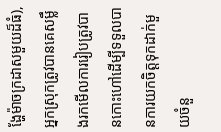ង្ហែម៉ាចក្រដាសមួយដ៏ធំ), អ្នកស្រុកត្រូវបានគេសម្លឹងរកមើលការរៀបត្រូវបានកោះហៅដើម្បីទទួលបានការយកចិត្តទុកដាក់មួយចំនួ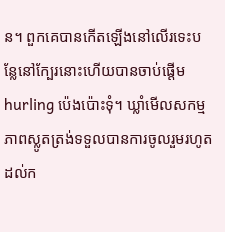ន។ ពួកគេបានកើតឡើងនៅលើរទេះបន្លែនៅក្បែរនោះហើយបានចាប់ផ្តើម hurling ប៉េងប៉ោះទុំ។ ឃ្លាំមើលសកម្មភាពស្លូតត្រង់ទទួលបានការចូលរួមរហូតដល់ក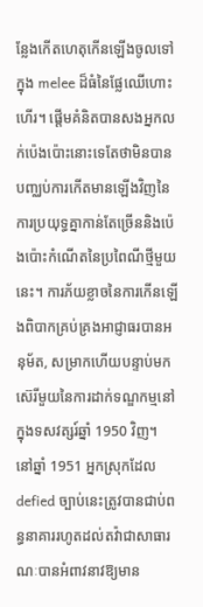ន្លែងកើតហេតុកើនឡើងចូលទៅក្នុង melee ដ៏ធំនៃផ្លែឈើហោះហើរ។ ផ្តើមគំនិតបានសងអ្នកលក់ប៉េងប៉ោះនោះទេតែថាមិនបានបញ្ឈប់ការកើតមានឡើងវិញនៃការប្រយុទ្ធគ្នាកាន់តែច្រើននិងប៉េងប៉ោះកំណើតនៃប្រពៃណីថ្មីមួយនេះ។ ការភ័យខ្លាចនៃការកើនឡើងពិបាកគ្រប់គ្រងអាជ្ញាធរបានអនុម័ត, សម្រាកហើយបន្ទាប់មកស៊េរីមួយនៃការដាក់ទណ្ឌកម្មនៅក្នុងទសវត្សរ៍ឆ្នាំ 1950 វិញ។ នៅឆ្នាំ 1951 អ្នកស្រុកដែល defied ច្បាប់នេះត្រូវបានជាប់ពន្ធនាគាររហូតដល់តវ៉ាជាសាធារណៈបានអំពាវនាវឱ្យមាន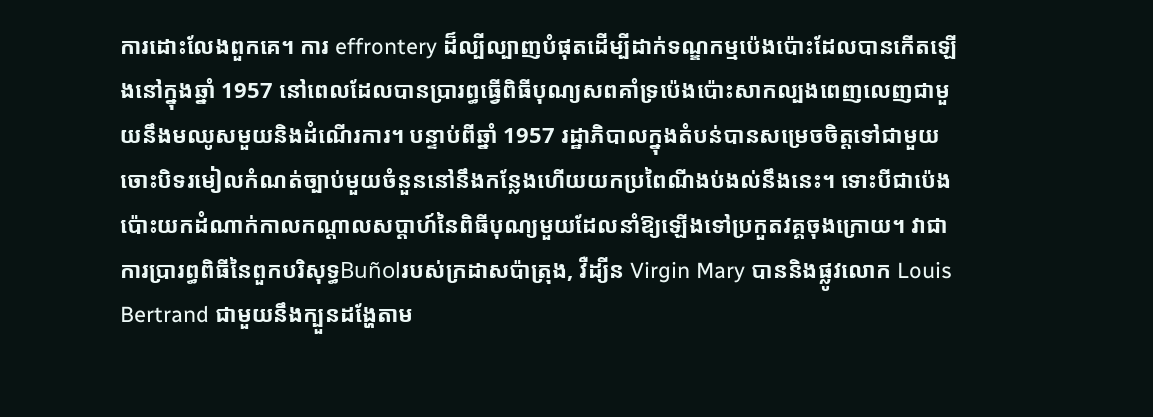ការដោះលែងពួកគេ។ ការ effrontery ដ៏ល្បីល្បាញបំផុតដើម្បីដាក់ទណ្ឌកម្មប៉េងប៉ោះដែលបានកើតឡើងនៅក្នុងឆ្នាំ 1957 នៅពេលដែលបានប្រារព្ធធ្វើពិធីបុណ្យសពគាំទ្រប៉េងប៉ោះសាកល្បងពេញលេញជាមួយនឹងមឈូសមួយនិងដំណើរការ។ បន្ទាប់ពីឆ្នាំ 1957 រដ្ឋាភិបាលក្នុងតំបន់បានសម្រេចចិត្តទៅជាមួយចោះបិទរមៀលកំណត់ច្បាប់មួយចំនួននៅនឹងកន្លែងហើយយកប្រពៃណីងប់ងល់នឹងនេះ។ ទោះបីជាប៉េងប៉ោះយកដំណាក់កាលកណ្តាលសប្តាហ៍នៃពិធីបុណ្យមួយដែលនាំឱ្យឡើងទៅប្រកួតវគ្គចុងក្រោយ។ វាជាការប្រារព្ធពិធីនៃពួកបរិសុទ្ធBuñolរបស់ក្រដាសប៉ាត្រុង, វឺដ្យីន Virgin Mary បាននិងផ្លូវលោក Louis Bertrand ជាមួយនឹងក្បួនដង្ហែតាម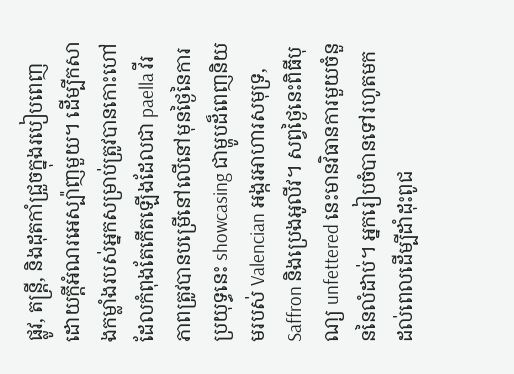ផ្លូវ, តន្រ្តី, និងដុតកាំជ្រួចក្នុងរបៀបពេញដោយក្ដីអំណរអេស្ប៉ាញមួយ។ ដើម្បីកសាងកម្លាំងរបស់អ្នកសម្រាប់ត្រូវបានកោះហៅដែលកំពុងតែកើតឡើងដែលជា paella វីរភាពត្រូវបានបម្រើនៅលើនៅមុនថ្ងៃនៃការប្រយុទ្ធនេះ showcasing ជាម្ហូបដ៏ពេញនិយមរបស់ Valencian អង្ករអាហារសមុទ្រ, Saffron និងប្រេងអូលីវ។ សព្វថ្ងៃនេះពិធីបុណ្យ unfettered នេះមានវិធានការមួយចំនួននៃលំដាប់។ អ្នករៀបចំបានទៅរហូតមកដល់ពេលដើម្បីដាំដុះពូជ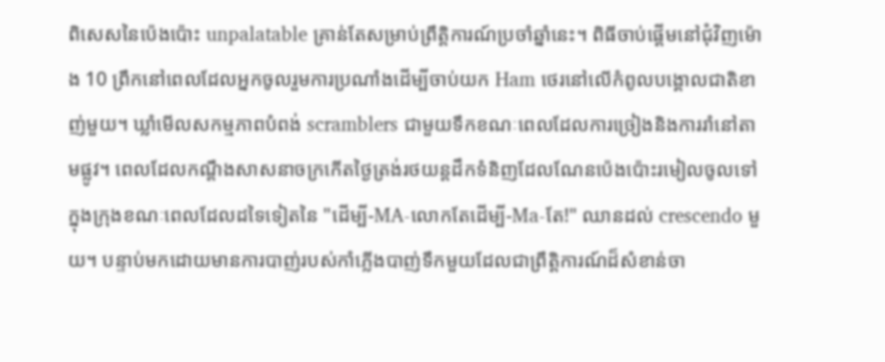ពិសេសនៃប៉េងប៉ោះ unpalatable គ្រាន់តែសម្រាប់ព្រឹត្តិការណ៍ប្រចាំឆ្នាំនេះ។ ពិធីចាប់ផ្តើមនៅជុំវិញម៉ោង 10 ព្រឹកនៅពេលដែលអ្នកចូលរួមការប្រណាំងដើម្បីចាប់យក Ham ថេរនៅលើកំពូលបង្គោលជាតិខាញ់មួយ។ ឃ្លាំមើលសកម្មភាពបំពង់ scramblers ជាមួយទឹកខណៈពេលដែលការច្រៀងនិងការរាំនៅតាមផ្លូវ។ ពេលដែលកណ្តឹងសាសនាចក្រកើតថ្ងៃត្រង់រថយន្តដឹកទំនិញដែលណែនប៉េងប៉ោះរមៀលចូលទៅក្នុងក្រុងខណៈពេលដែលដទៃទៀតនៃ "ដើម្បី-MA-លោកតែដើម្បី-Ma-តែ!" ឈានដល់ crescendo មួយ។ បន្ទាប់មកដោយមានការបាញ់របស់កាំភ្លើងបាញ់ទឹកមួយដែលជាព្រឹត្តិការណ៍ដ៏សំខាន់ចា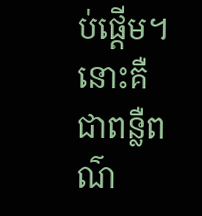ប់ផ្តើម។ នោះគឺជាពន្លឺពណ៌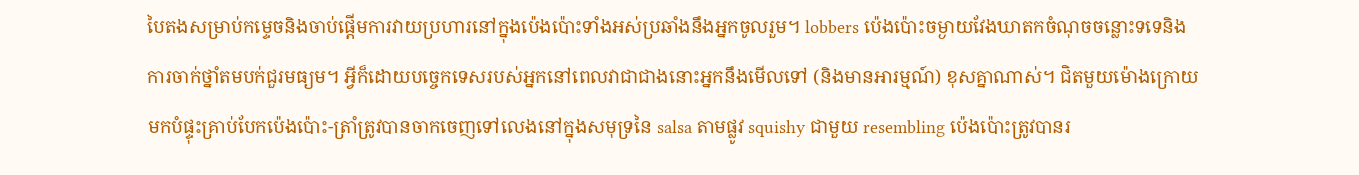បៃតងសម្រាប់កម្ទេចនិងចាប់ផ្តើមការវាយប្រហារនៅក្នុងប៉េងប៉ោះទាំងអស់ប្រឆាំងនឹងអ្នកចូលរួម។ lobbers ប៉េងប៉ោះចម្ងាយវែងឃាតកចំណុចចន្លោះទទេនិងការចាក់ថ្នាំតមបក់ជួរមធ្យម។ អ្វីក៏ដោយបច្ចេកទេសរបស់អ្នកនៅពេលវាជាជាងនោះអ្នកនឹងមើលទៅ (និងមានអារម្មណ៍) ខុសគ្នាណាស់។ ជិតមួយម៉ោងក្រោយមកបំផ្ទុះគ្រាប់បែកប៉េងប៉ោះ-ត្រាំត្រូវបានចាកចេញទៅលេងនៅក្នុងសមុទ្រនៃ salsa តាមផ្លូវ squishy ជាមួយ resembling ប៉េងប៉ោះត្រូវបានរ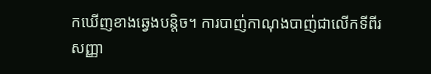កឃើញខាងឆ្វេងបន្តិច។ ការបាញ់កាណុងបាញ់ជាលើកទីពីរសញ្ញា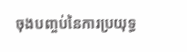ចុងបញ្ចប់នៃការប្រយុទ្ធ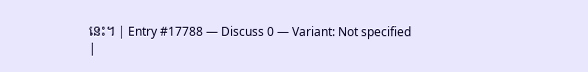នេះ។ | Entry #17788 — Discuss 0 — Variant: Not specified
|